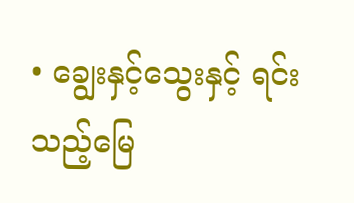• ချွေးနှင့်သွေးနှင့် ရင်းသည့်မြေ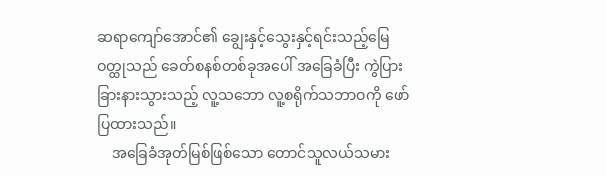ဆရာကျော်အောင်၏ ချွေးနှင့်သွေးနှင့်ရင်းသည့်မြေ ဝတ္ထုသည် ခေတ်စနစ်တစ်ခုအပေါ် အ‌ခြေခံပြီး ကွဲပြားခြားနားသွားသည့် လူ့သဘော လူ့စရိုက်သဘာဝကို ဖော်ပြထားသည်။
    အခြေခံအုတ်မြစ်ဖြစ်သော တောင်သူလယ်သမား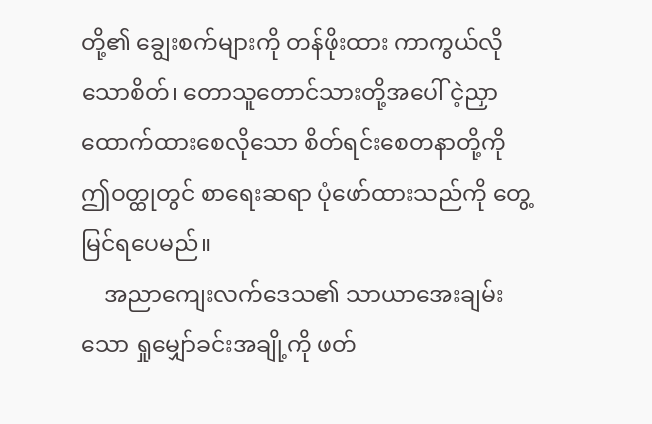တို့၏ ချွေးစက်များကို တန်ဖိုးထား ကာကွယ်လိုသောစိတ်၊ တောသူတောင်သားတို့အပေါ် ငဲ့ညှာထောက်ထားစေလိုသော စိတ်ရင်းစေတနာတို့ကို ဤဝတ္ထုတွင် စာရေးဆရာ ပုံဖော်ထားသည်ကို တွေ့မြင်ရပေမည်။
    အညာကျေးလက်ဒေသ၏ သာယာအေးချမ်းသော ရှုမျှော်ခင်းအချို့ကို ဖတ်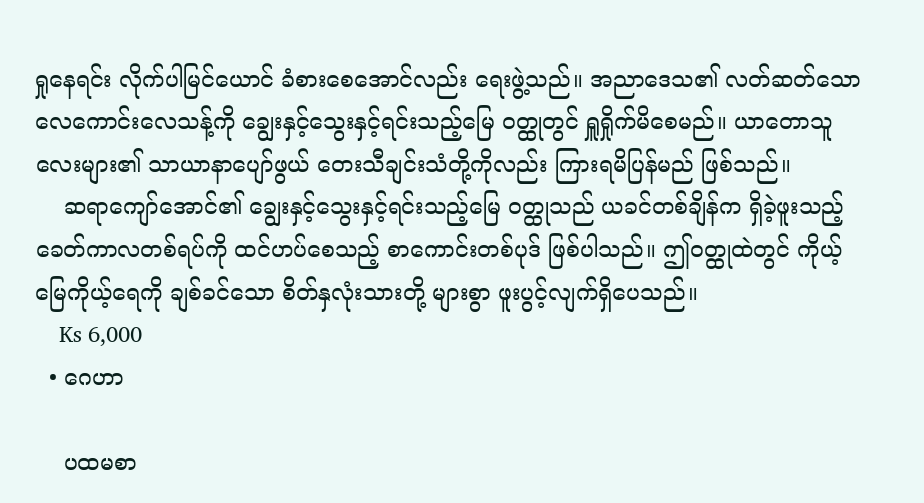ရှုနေရင်း လိုက်ပါမြင်ယောင် ခံစားစေအောင်လည်း ရေးဖွဲ့သည်။ အညာဒေသ၏ လတ်ဆတ်သော လေကောင်းလေသန့်ကို ချွေးနှင့်သွေးနှင့်ရင်းသည့်မြေ ဝတ္ထုတွင် ရှူရှိုက်မိစေမည်။ ယာတောသူလေးများ၏ သာယာနာပျော်ဖွယ် တေးသီချင်းသံတို့ကိုလည်း ကြားရမိပြန်မည် ဖြစ်သည်။
    ဆရာကျော်အောင်၏ ချွေးနှင့်သွေးနှင့်ရင်းသည့်မြေ ဝတ္ထုသည် ယခင်တစ်ချိန်က ရှိခဲ့ဖူးသည့် ခေတ်ကာလတစ်ရပ်ကို ထင်ဟပ်စေသည့် စာကောင်းတစ်ပုဒ် ဖြစ်ပါသည်။ ဤဝတ္ထုထဲတွင် ကိုယ့်မြေကိုယ့်ရေကို ချစ်ခင်သော စိတ်နှလုံးသားတို့ များစွာ ဖူးပွင့်လျက်ရှိပေသည်။
    Ks 6,000
  • ဂေဟာ

    ပထမစာ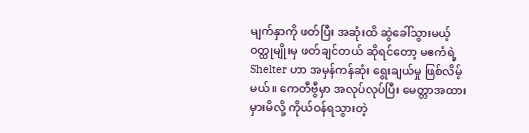မျက်နှာကို ဖတ်ပြီး အဆုံးထိ ဆွဲခေါ်သွားမယ့် ဝတ္ထုမျိုးမှ ဖတ်ချင်တယ် ဆိုရင်တော့ မဧကံရဲ့ Shelter ဟာ အမှန်ကန်ဆုံး ရွေးချယ်မှု ဖြစ်လိမ့်မယ်။ ကေတီဗွီမှာ အလုပ်လုပ်ပြီး မေတ္တာအထားမှားမိလို့ ကိုယ်ဝန်ရသွားတဲ့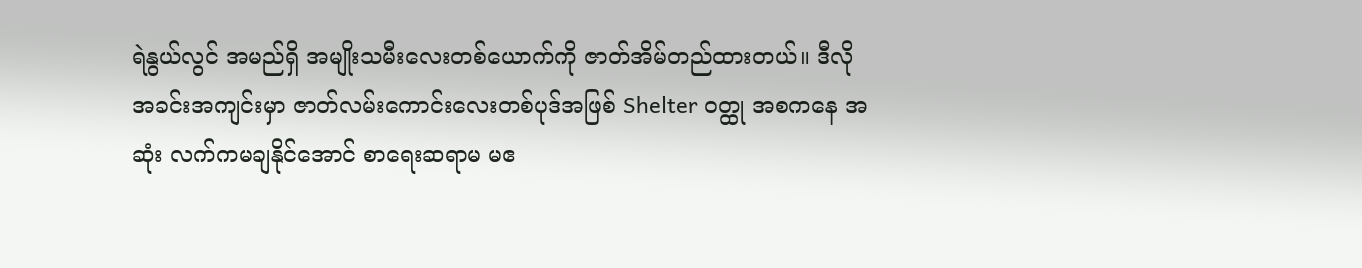ရဲနွယ်လွင် အမည်ရှိ အမျိုးသမီးလေးတစ်ယောက်ကို ဇာတ်အိမ်တည်ထားတယ်။ ဒီလို အခင်းအကျင်းမှာ ဇာတ်လမ်းကောင်းလေးတစ်ပုဒ်အဖြစ် Shelter ဝတ္ထု အစကနေ အဆုံး လက်ကမချနိုင်အောင် စာရေးဆရာမ မဧ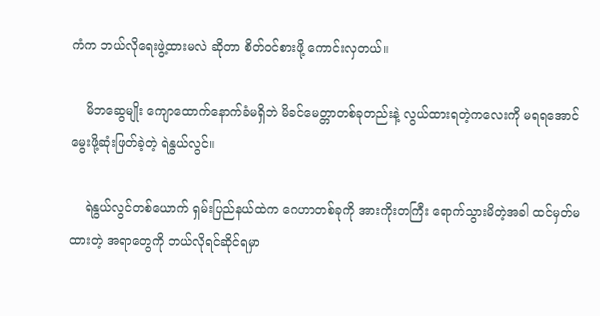ကံက ဘယ်လိုရေးဖွဲ့ထားမလဲ ဆိုတာ စိတ်ဝင်စားဖို့ ကောင်းလှတယ်။

    မိဘဆွေမျိုး ကျောထောက်နောက်ခံမရှိဘဲ မိခင်မေတ္တာတစ်ခုတည်းနဲ့ လွယ်ထားရတဲ့ကလေးကို မရရအောင် မွေးဖို့ဆုံးဖြတ်ခဲ့တဲ့ ရဲနွယ်လွင်။

    ရဲနွယ်လွင်တစ်ယောက် ရှမ်းပြည်နယ်ထဲက ဂေဟာတစ်ခုကို အားကိုးတကြီး ရောက်သွားမိတဲ့အခါ ထင်မှတ်မထားတဲ့ အရာတွေကို ဘယ်လိုရင်ဆိုင်ရမှာ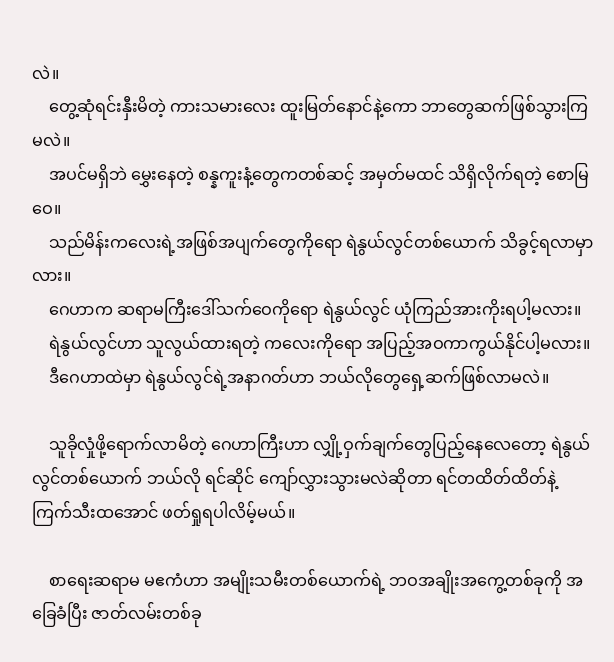လဲ။
    တွေ့ဆုံရင်းနှီးမိတဲ့ ကားသမားလေး ထူးမြတ်နောင်နဲ့ကော ဘာတွေဆက်ဖြစ်သွားကြမလဲ။
    အပင်မရှိဘဲ မွှေးနေတဲ့ စန္နကူးနံ့တွေကတစ်ဆင့် အမှတ်မထင် သိရှိလိုက်ရတဲ့ စောမြဝေ။
    သည်မိန်းကလေးရဲ့အဖြစ်အပျက်တွေကိုရော ရဲနွယ်လွင်တစ်ယောက် သိခွင့်ရလာမှာလား။
    ဂေဟာက ဆရာမကြီးဒေါ်သက်ဝေကိုရော ရဲနွယ်လွင် ယုံကြည်အားကိုးရပါ့မလား။
    ရဲနွယ်လွင်ဟာ သူလွယ်ထားရတဲ့ ကလေးကိုရော အပြည့်အဝကာကွယ်နိုင်ပါ့မလား။
    ဒီဂေဟာထဲမှာ ရဲနွယ်လွင်ရဲ့အနာဂတ်ဟာ ဘယ်လိုတွေရှေ့ဆက်ဖြစ်လာမလဲ။

    သူခိုလှုံဖို့ရောက်လာမိတဲ့ ဂေဟာကြီးဟာ လျှို့ဝှက်ချက်တွေပြည့်နေလေတော့ ရဲနွယ်လွင်တစ်ယောက် ဘယ်လို ရင်ဆိုင် ကျော်လွှားသွားမလဲဆိုတာ ရင်တထိတ်ထိတ်နဲ့ ကြက်သီးထအောင် ဖတ်ရှုရပါလိမ့်မယ်။

    စာရေးဆရာမ မဧကံဟာ အမျိုးသမီးတစ်ယောက်ရဲ့ ဘဝအချိုးအကွေ့တစ်ခုကို အခြေခံပြီး ဇာတ်လမ်းတစ်ခု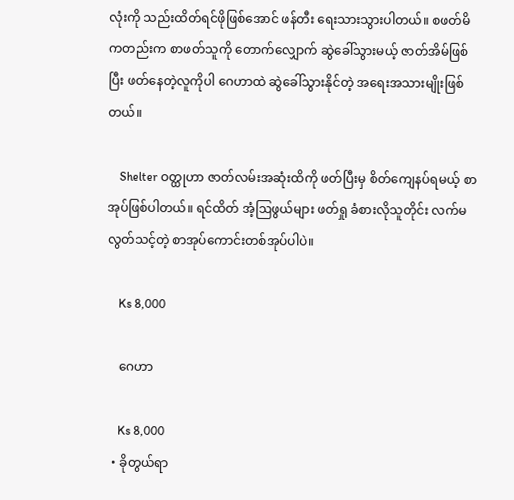လုံးကို သည်းထိတ်ရင်ဖိုဖြစ်အောင် ဖန်တီး ရေးသားသွားပါတယ်။ စဖတ်မိကတည်းက စာဖတ်သူကို တောက်လျှောက် ဆွဲခေါ်သွားမယ့် ဇာတ်အိမ်ဖြစ်ပြီး ဖတ်နေတဲ့လူကိုပါ ဂေဟာထဲ ဆွဲခေါ်သွားနိုင်တဲ့ အရေးအသားမျိုးဖြစ်တယ်။

    Shelter ဝတ္ထုဟာ ဇာတ်လမ်းအဆုံးထိကို ဖတ်ပြီးမှ စိတ်ကျေနပ်ရမယ့် စာအုပ်ဖြစ်ပါတယ်။ ရင်ထိတ် အံ့ဩဖွယ်များ ဖတ်ရှု ခံစားလိုသူတိုင်း လက်မလွတ်သင့်တဲ့ စာအုပ်ကောင်းတစ်အုပ်ပါပဲ။

    Ks 8,000

    ဂေဟာ

    Ks 8,000
  • ခိုတွယ်ရာ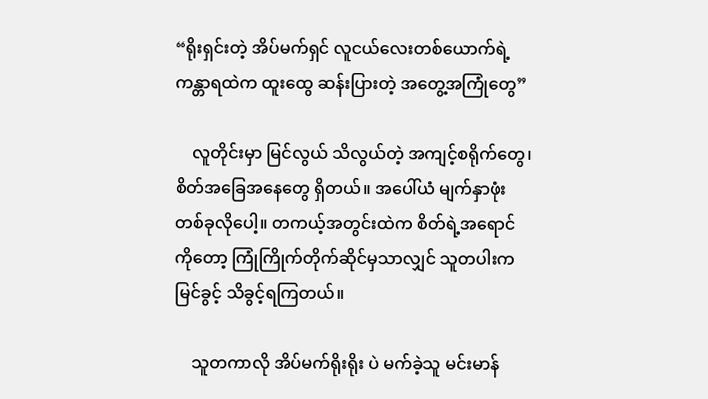“ရိုးရှင်းတဲ့ အိပ်မက်ရှင် လူငယ်လေးတစ်ယောက်ရဲ့ ကန္တာရထဲက ထူးထွေ ဆန်းပြားတဲ့ အတွေ့အကြုံတွေ”

    လူတိုင်းမှာ မြင်လွယ် သိလွယ်တဲ့ အကျင့်စရိုက်တွေ၊ စိတ်အခြေအနေတွေ ရှိတယ်။ အပေါ်ယံ မျက်နှာဖုံး တစ်ခုလိုပေါ့။ တကယ့်အတွင်းထဲက စိတ်ရဲ့အရောင်ကိုတော့ ကြုံကြိုက်တိုက်ဆိုင်မှသာလျှင် သူတပါးက မြင်ခွင့် သိခွင့်ရကြတယ်။

    သူတကာလို အိပ်မက်ရိုးရိုး ပဲ မက်ခဲ့သူ မင်းမာန်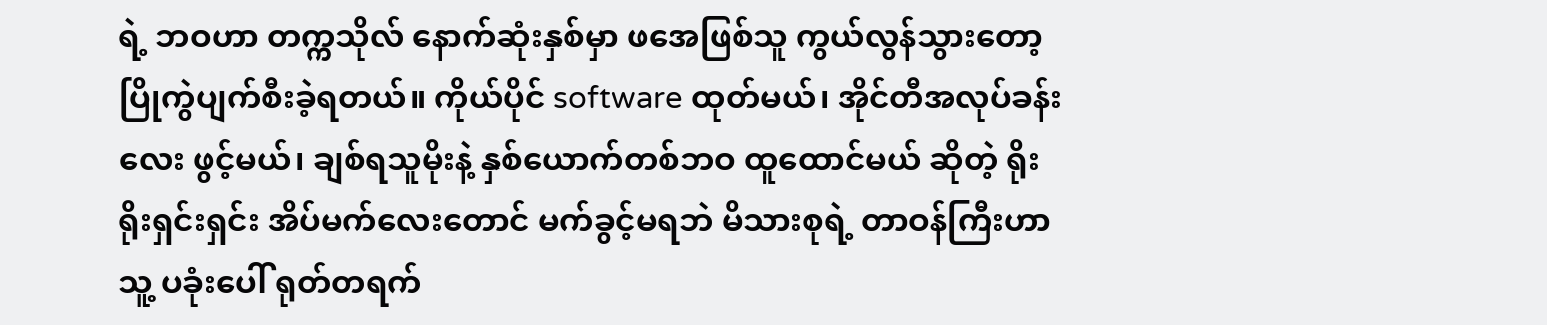ရဲ့ ဘဝဟာ တက္ကသိုလ် နောက်ဆုံးနှစ်မှာ ဖအေဖြစ်သူ ကွယ်လွန်သွားတော့ ပြိုကွဲပျက်စီးခဲ့ရတယ်။ ကိုယ်ပိုင် software ထုတ်မယ်၊ အိုင်တီအလုပ်ခန်းလေး ဖွင့်မယ်၊ ချစ်ရသူမိုးနဲ့ နှစ်ယောက်တစ်ဘဝ ထူထောင်မယ် ဆိုတဲ့ ရိုးရိုးရှင်းရှင်း အိပ်မက်လေးတောင် မက်ခွင့်မရဘဲ မိသားစုရဲ့ တာဝန်ကြီးဟာ သူ့ ပခုံးပေါ် ရုတ်တရက်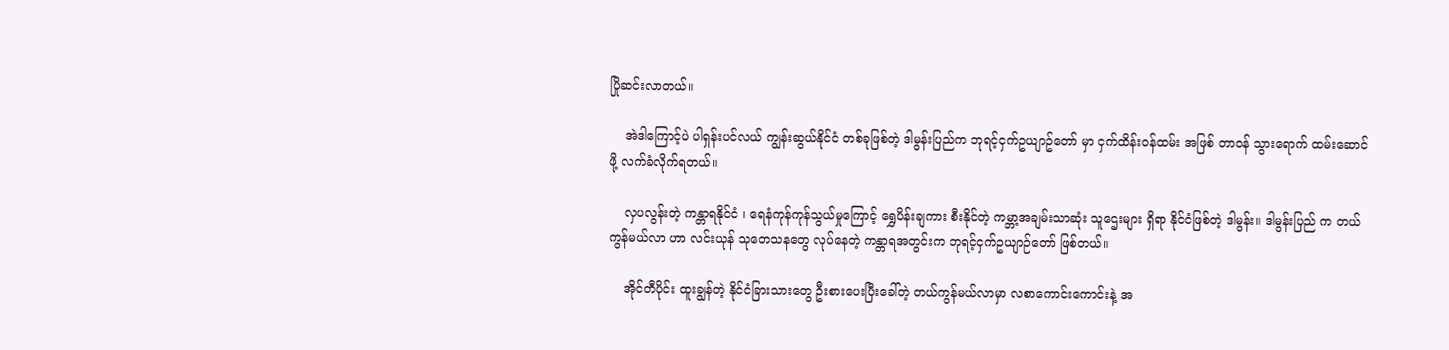ပြိုဆင်းလာတယ်။

    အဲဒါကြောင့်ပဲ ပါရှန်းပင်လယ် ကျွန်းဆွယ်နိုင်ငံ တစ်ခုဖြစ်တဲ့ ဒါမွန်းပြည်က ဘုရင့်ငှက်ဥယျာဥ်တော် မှာ ငှက်ထိန်းဝန်ထမ်း အဖြစ် တာဝန် သွားရောက် ထမ်းဆောင်ဖို့ လက်ခံလိုက်ရတယ်။

    လှပလွန်းတဲ့ ကန္တာရနိုင်ငံ ၊ ရေနံကုန်ကုန်သွယ်မှုကြောင့် ရွှေပိန်းချကား စီးနိုင်တဲ့ ကမ္ဘာ့အချမ်းသာဆုံး သူဌေးများ ရှိရာ နိုင်ငံဖြစ်တဲ့ ဒါမွန်း။ ဒါမွန်းပြည် က တယ်ကွန်မယ်လာ ဟာ လင်းယုန် သုတေသနတွေ လုပ်နေတဲ့ ကန္တာရအတွင်းက ဘုရင့်ငှက်ဥယျာဉ်တော် ဖြစ်တယ်။

    အိုင်တီပိုင်း ထူးချွန်တဲ့ နိုင်ငံခြားသားတွေ ဦးစားပေးပြီးခေါ်တဲ့ တယ်ကွန်မယ်လာမှာ လစာကောင်းကောင်းနဲ့ အ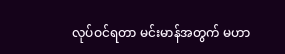လုပ်ဝင်ရတာ မင်းမာန်အတွက် မဟာ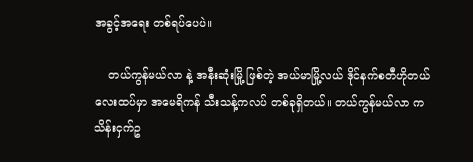အခွင့်အရေး တစ်ရပ်ပေပဲ။

    တယ်ကွန်မယ်လာ နဲ့ အနီးဆုံးမြို့ ဖြစ်တဲ့ အယ်မာမြို့လယ် ဒိုင်နက်စတီဟိုတယ် လေးထပ်မှာ အမေရိကန် သီးသန့်ကလပ် တစ်ခုရှိတယ်။ တယ်ကွန်မယ်လာ က သိန်းငှက်ဥ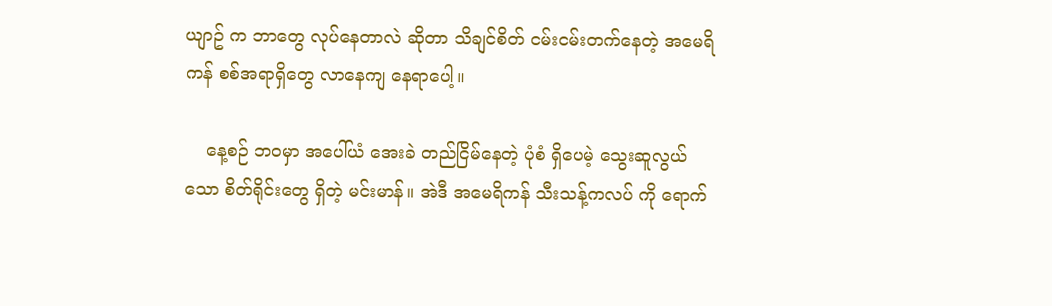ယျာဥ် က ဘာတွေ လုပ်နေတာလဲ ဆိုတာ သိချင်စိတ် ငမ်းငမ်းတက်နေတဲ့ အမေရိကန် စစ်အရာရှိတွေ လာနေကျ နေရာပေါ့။

    နေ့စဉ် ဘဝမှာ အပေါ်ယံ အေးခဲ တည်ငြိမ်နေတဲ့ ပုံစံ ရှိပေမဲ့ သွေးဆူလွယ်သော စိတ်ရိုင်းတွေ ရှိတဲ့ မင်းမာန်။ အဲဒီ အမေရိကန် သီးသန့်ကလပ် ကို ရောက်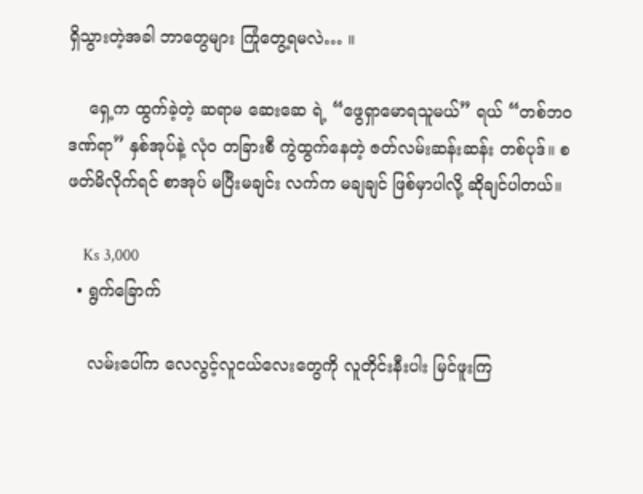ရှိသွားတဲ့အခါ ဘာတွေများ ကြုံတွေ့ရမလဲ… ။

    ရှေ့က ထွက်ခဲ့တဲ့ ဆရာမ ဆေးဆေ ရဲ့ “ဖွေရှာမောရသူမယ်” ရယ် “တစ်ဘဝဒဏ်ရာ” နှစ်အုပ်နဲ့ လုံဝ တခြားစီ ကွဲထွက်နေတဲ့ ဇတ်လမ်းဆန်းဆန်း တစ်ပုဒ်။ စဖတ်မိလိုက်ရင် စာအုပ် မပြီးမချင်း လက်က မချချင် ဖြစ်မှာပါလို့ ဆိုချင်ပါတယ်။

    Ks 3,000
  • ရွက်ခြောက်

    လမ်းပေါ်က လေလွင့်လူငယ်လေးတွေကို လူတိုင်းနီးပါး မြင်ဖူးကြ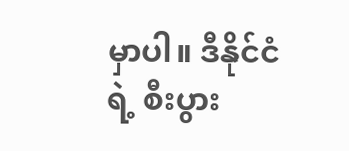မှာပါ။ ဒီနိုင်ငံရဲ့ စီးပွား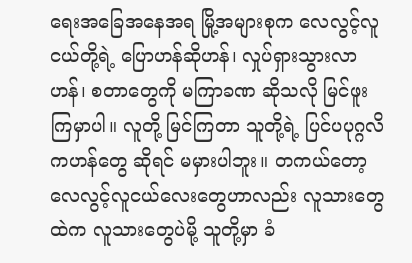ရေးအခြေအနေအရ မြို့အများစုက လေလွင့်လူငယ်တို့ရဲ့ ပြောဟန်ဆိုဟန်၊ လှုပ်ရှားသွားလာဟန်၊ စတာတွေကို မကြာခဏ ဆိုသလို မြင်ဖူးကြမှာပါ။ လူတို့ မြင်ကြတာ သူတို့ရဲ့ ပြင်ပပုဂ္ဂလိကဟန်တွေ ဆိုရင် မမှားပါဘူး။ တကယ်တော့ လေလွင့်လူငယ်လေးတွေဟာလည်း လူသားတွေထဲက လူသားတွေပဲမို့ သူတို့မှာ ခံ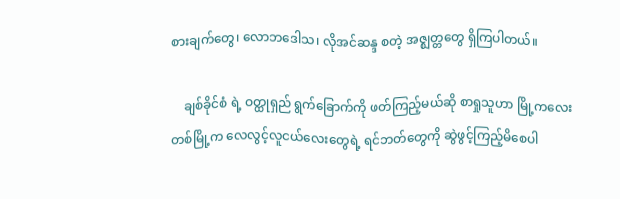စားချက်တွေ၊ လောဘဒေါသ၊ လိုအင်ဆန္ဒ စတဲ့ အဇ္ဈတ္တတွေ ရှိကြပါတယ်။

    ချစ်ခိုင်စံ ရဲ့ ဝတ္ထုရှည် ရွက်ခြောက်ကို ဖတ်ကြည့်မယ်ဆို စာရှုသူဟာ မြို့ကလေးတစ်မြို့က လေလွင့်လူငယ်လေးတွေရဲ့ ရင်ဘတ်တွေကို ဆွဲဖွင့်ကြည့်မိစေပါ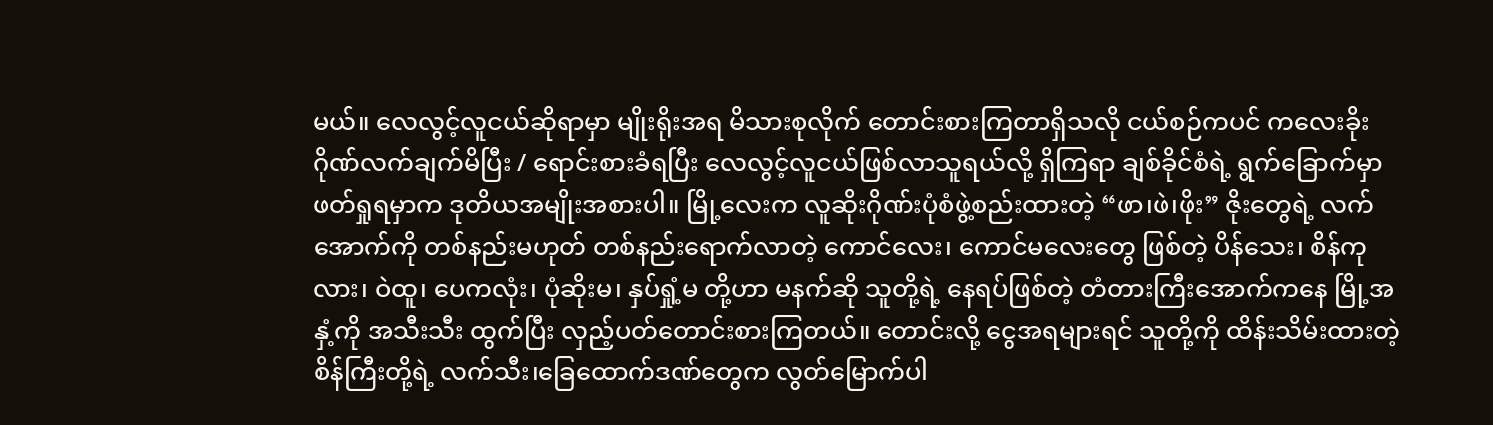မယ်။ လေလွင့်လူငယ်ဆိုရာမှာ မျိုးရိုးအရ မိသားစုလိုက် တောင်းစားကြတာရှိသလို ငယ်စဉ်ကပင် ကလေးခိုးဂိုဏ်လက်ချက်မိပြီး / ရောင်းစားခံရပြီး လေလွင့်လူငယ်ဖြစ်လာသူရယ်လို့ ရှိကြရာ ချစ်ခိုင်စံရဲ့ ရွက်ခြောက်မှာ ဖတ်ရှုရမှာက ဒုတိယအမျိုးအစားပါ။ မြို့လေးက လူဆိုးဂိုဏ်းပုံစံဖွဲ့စည်းထားတဲ့ “ဖာ၊ဖဲ၊ဖိုး” ဇိုးတွေရဲ့ လက်အောက်ကို တစ်နည်းမဟုတ် တစ်နည်းရောက်လာတဲ့ ကောင်လေး၊ ကောင်မလေးတွေ ဖြစ်တဲ့ ပိန်သေး၊ စိန်ကုလား၊ ဝဲထူ၊ ပေကလုံး၊ ပုံဆိုးမ၊ နှပ်ရှုံ့မ တို့ဟာ မနက်ဆို သူတို့ရဲ့ နေရပ်ဖြစ်တဲ့ တံတားကြီးအောက်ကနေ မြို့အနှံ့ကို အသီးသီး ထွက်ပြီး လှည့်ပတ်တောင်းစားကြတယ်။ တောင်းလို့ ငွေအရများရင် သူတို့ကို ထိန်းသိမ်းထားတဲ့ စိန်ကြီးတို့ရဲ့ လက်သီး၊ခြေထောက်ဒဏ်တွေက လွတ်မြောက်ပါ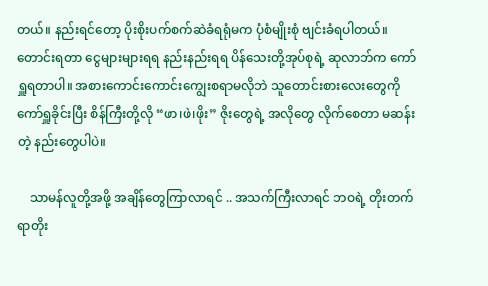တယ်။ နည်းရင်တော့ ပိုးစိုးပက်စက်ဆဲခံရရုံမက ပုံစံမျိုးစုံ ဗျင်းခံရပါတယ်။ တောင်းရတာ ငွေများများရရ နည်းနည်းရရ ပိန်သေးတို့အုပ်စုရဲ့ ဆုလာဘ်က ကော်ရှူရတာပါ။ အစားကောင်းကောင်းကျွေးစရာမလိုဘဲ သူတောင်းစားလေးတွေကို ကော်ရှူခိုင်းပြီး စိန်ကြီးတို့လို “ဖာ၊ဖဲ၊ဖိုး” ဇိုးတွေရဲ့ အလိုတွေ လိုက်စေတာ မဆန်းတဲ့ နည်းတွေပါပဲ။

    သာမန်လူတို့အဖို့ အချိန်တွေကြာလာရင် .. အသက်ကြီးလာရင် ဘဝရဲ့ တိုးတက်ရာတိုး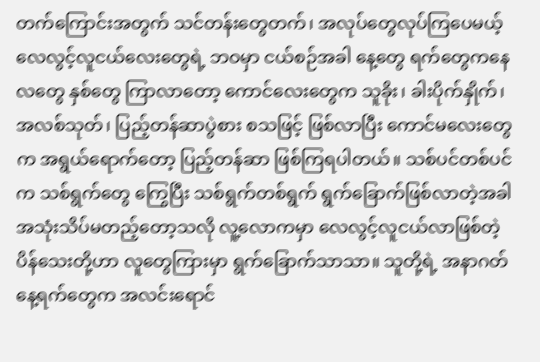တက်ကြောင်းအတွက် သင်တန်းတွေတက်၊ အလုပ်တွေလုပ်ကြပေမယ့် လေလွင့်လူငယ်လေးတွေရဲ့ ဘဝမှာ ငယ်စဉ်အခါ နေ့တွေ ရက်တွေကနေ လတွေ နှစ်တွေ ကြာလာတော့ ကောင်လေးတွေက သူခိုး၊ ခါးပိုက်နှိုက်၊ အလစ်သုတ်၊ ပြည့်တန်ဆာပွဲစား စသဖြင့် ဖြစ်လာပြီး ကောင်မလေးတွေက အရွယ်ရောက်တော့ ပြည့်တန်ဆာ ဖြစ်ကြရပါတယ်။ သစ်ပင်တစ်ပင်က သစ်ရွက်တွေ ကြွေပြီး သစ်ရွက်တစ်ရွက် ရွက်ခြောက်ဖြစ်လာတဲ့အခါ အသုံးသိပ်မတည့်တော့သလို လူ့လောကမှာ လေလွင့်လူငယ်လာဖြစ်တဲ့ ပိန်သေးတို့ဟာ လူတွေကြားမှာ ရွက်ခြောက်သာသာ။ သူတို့ရဲ့ အနာဂတ်နေ့ရက်တွေက အလင်းရောင်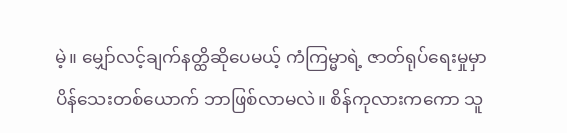မဲ့။ မျှော်လင့်ချက်နတ္ထိဆိုပေမယ့် ကံကြမ္မာရဲ့ ဇာတ်ရုပ်ရေးမှုမှာ ပိန်သေးတစ်ယောက် ဘာဖြစ်လာမလဲ။ စိန်ကုလားကကော သူ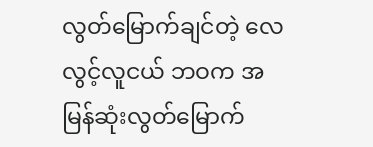လွတ်မြောက်ချင်တဲ့ လေလွင့်လူငယ် ဘဝက အမြန်ဆုံးလွတ်မြောက်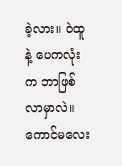ခဲ့လား။ ဝဲထူနဲ့ ပေကလုံးက ဘာဖြစ်လာမှာလဲ။ ကောင်မလေး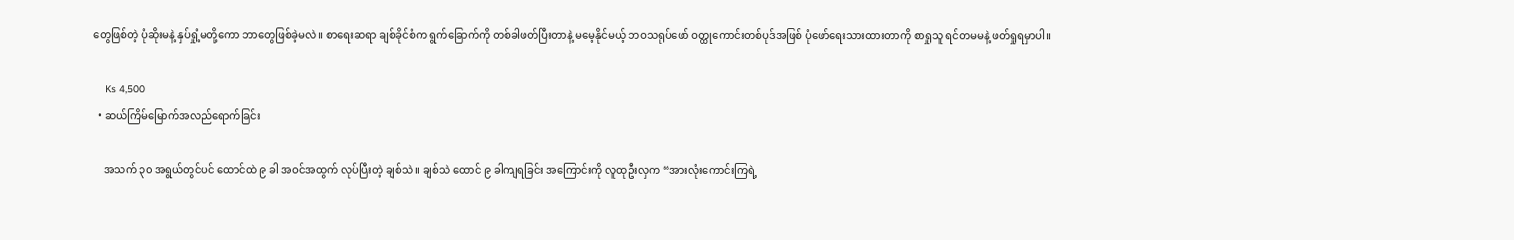တွေဖြစ်တဲ့ ပုံဆိုးမနဲ့ နှပ်ရှုံ့မတို့ကော ဘာတွေဖြစ်ခဲ့မလဲ။ စာရေးဆရာ ချစ်ခိုင်စံက ရွက်ခြောက်ကို တစ်ခါဖတ်ပြီးတာနဲ့ မမေ့နိုင်မယ့် ဘဝသရုပ်ဖော် ဝတ္ထုကောင်းတစ်ပုဒ်အဖြစ် ပုံဖော်ရေးသားထားတာကို စာရှုသူ ရင်တမမနဲ့ ဖတ်ရှုရမှာပါ။

    Ks 4,500
  • ဆယ်ကြိမ်မြောက်အလည်ရောက်ခြင်း

    အသက် ၃၀ အရွယ်တွင်ပင် ထောင်ထဲ ၉ ခါ အဝင်အထွက် လုပ်ပြီးတဲ့ ချစ်သဲ။ ချစ်သဲ ထောင် ၉ ခါကျရခြင်း အကြောင်းကို လူထုဦးလှက “အားလုံးကောင်းကြရဲ့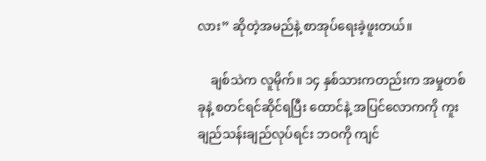လား” ဆိုတဲ့အမည်နဲ့ စာအုပ်ရေးခဲ့ဖူးတယ်။

    ချစ်သဲက လူမိုက်။ ၁၄ နှစ်သားကတည်းက အမှုတစ်ခုနဲ့ စတင်ရင်ဆိုင်ရပြီး ထောင်နဲ့ အပြင်လောကကို ကူးချည်သန်းချည်လုပ်ရင်း ဘဝကို ကျင်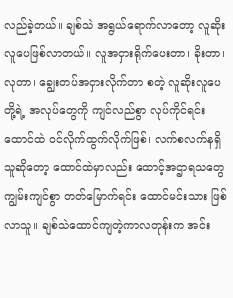လည်ခဲ့တယ်။ ချစ်သဲ အရွယ်ရောက်လာတော့ လူဆိုးလူပေဖြစ်လာတယ်။ လူအငှားရိုက်ပေးတာ၊ ခိုးတာ၊ လုတာ၊ ချွေးတပ်အငှားလိုက်တာ စတဲ့ လူဆိုးလူပေတို့ရဲ့ အလုပ်တွေကို ကျင်လည်စွာ လုပ်ကိုင်ရင်း ထောင်ထဲ ဝင်လိုက်ထွက်လိုက်ဖြစ်၊ လက်စလက်နရှိသူဆိုတော့ ထောင်ထဲမှာလည်း ထောင့်အဌာရသတွေ ကျွမ်းကျင်စွာ တတ်မြောက်ရင်း ထောင်မင်းသား ဖြစ်လာသူ။ ချစ်သဲထောင်ကျတဲ့ကာလတုန်းက အင်း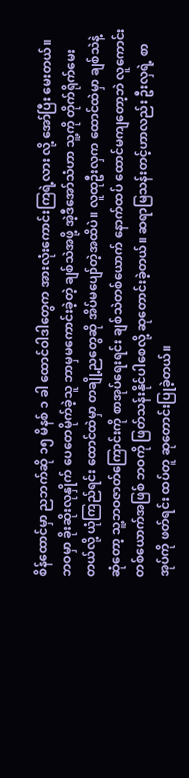စိန်ထောင်မှာ ညဘက်ဆို ၁၅ မိနစ် ၁ ခါ ထောင်ဝါဒါတွေက အားလုံးကောင်းကြရဲ့လား လို့ အော်ပြီး မေးတယ်။ ဘဝမှာ ခိုးဆိုးလုနှိုက် ပေတေမိုက်ခဲ့သူ ဘာမှမကောင်းခဲ့တဲ့ ချစ်သဲအဖို့ အဲ့ဒီအော်သံဟာ သူ့ကို တိုက်ရိုက်မေးတယ်လို့ ယုံကြည်ရင်း ထောင်ထဲမှာ တချို့ညတွေဆို အိပ်မပျော်တဲ့အထိပဲ။ လူထုဦးလှက ထောင်ထဲမှာ ချစ်သဲနဲ့ ဆုံတော့ သူ့ဘဝဇာတ်ကြောင်းကို စာအုပ်ရေးရင်း ချစ်သဲတစ်ယောက် နောက်ထပ် ထောင်မကျတော့ဘဲ လူကောင်းတစ်ယောက်အဖြစ် ဘဝကို ဖြတ်သန်းနိုင်ပါစေလို့ ဆုတောင်းခဲ့တယ်။ ဆရာမြသန်းတင့်ဟာလည်း ဦးလှရဲ့ စာအုပ်ကို ဖတ်ရင်း ထပ်တူ ဆုတောင်းပြုခဲ့တယ်။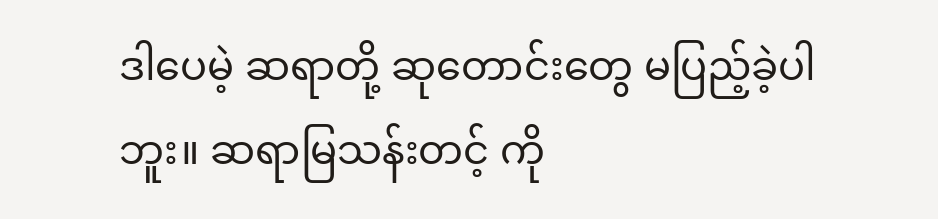ဒါပေမဲ့ ဆရာတို့ ဆုတောင်းတွေ မပြည့်ခဲ့ပါဘူး။ ဆရာမြသန်းတင့် ကို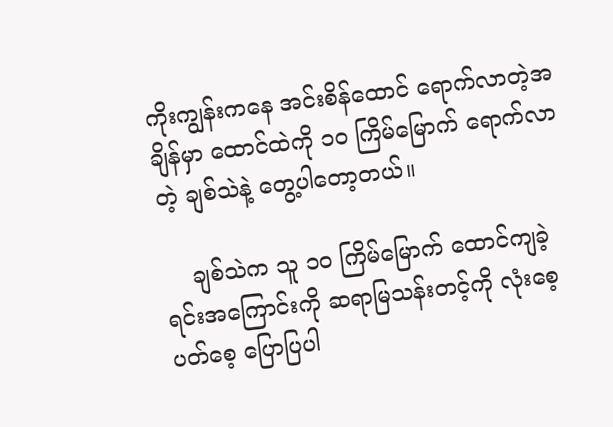ကိုးကျွန်းကနေ အင်းစိန်ထောင် ရောက်လာတဲ့အချိန်မှာ ထောင်ထဲကို ၁၀ ကြိမ်မြောက် ရောက်လာတဲ့ ချစ်သဲနဲ့ တွေ့ပါတော့တယ်။

    ချစ်သဲက သူ ၁၀ ကြိမ်မြောက် ထောင်ကျခဲ့ရင်းအကြောင်းကို ဆရာမြသန်းတင့်ကို လုံးစေ့ပတ်စေ့ ပြောပြပါ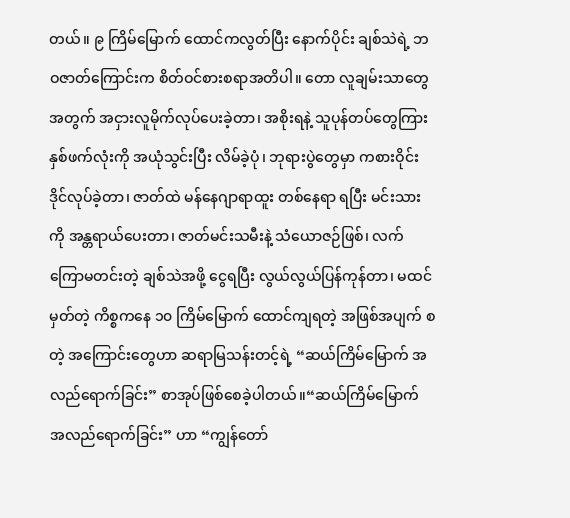တယ်။ ၉ ကြိမ်မြောက် ထောင်ကလွတ်ပြီး နောက်ပိုင်း ချစ်သဲရဲ့ ဘဝဇာတ်ကြောင်းက စိတ်ဝင်စားစရာအတိပါ။ တော လူချမ်းသာတွေအတွက် အငှားလူမိုက်လုပ်ပေးခဲ့တာ၊ အစိုးရနဲ့ သူပုန်တပ်တွေကြား နှစ်ဖက်လုံးကို အယုံသွင်းပြီး လိမ်ခဲ့ပုံ၊ ဘုရားပွဲတွေမှာ ကစားဝိုင်းဒိုင်လုပ်ခဲ့တာ၊ ဇာတ်ထဲ မန်နေဂျာရာထူး တစ်နေရာ ရပြီး မင်းသားကို အန္တရာယ်ပေးတာ၊ ဇာတ်မင်းသမီးနဲ့ သံယောဇဉ်ဖြစ်၊ လက်ကြောမတင်းတဲ့ ချစ်သဲအဖို့ ငွေရပြီး လွယ်လွယ်ပြန်ကုန်တာ၊ မထင်မှတ်တဲ့ ကိစ္စကနေ ၁၀ ကြိမ်မြောက် ထောင်ကျရတဲ့ အဖြစ်အပျက် စတဲ့ အကြောင်းတွေဟာ ဆရာမြသန်းတင့်ရဲ့ “ဆယ်ကြိမ်မြောက် အလည်ရောက်ခြင်း” စာအုပ်ဖြစ်စေခဲ့ပါတယ်။“ဆယ်ကြိမ်မြောက် အလည်ရောက်ခြင်း” ဟာ “ကျွန်တော်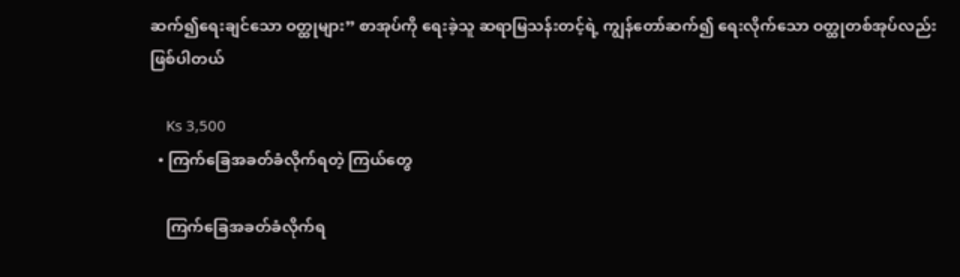ဆက်၍ရေးချင်သော ဝတ္ထုများ” စာအုပ်ကို ရေးခဲ့သူ ဆရာမြသန်းတင့်ရဲ့ ကျွန်တော်ဆက်၍ ရေးလိုက်သော ဝတ္ထုတစ်အုပ်လည်း ဖြစ်ပါတယ်

    Ks 3,500
  • ကြက်ခြေအခတ်ခံလိုက်ရတဲ့ ကြယ်တွေ

    ကြက်ခြေအခတ်ခံလိုက်ရ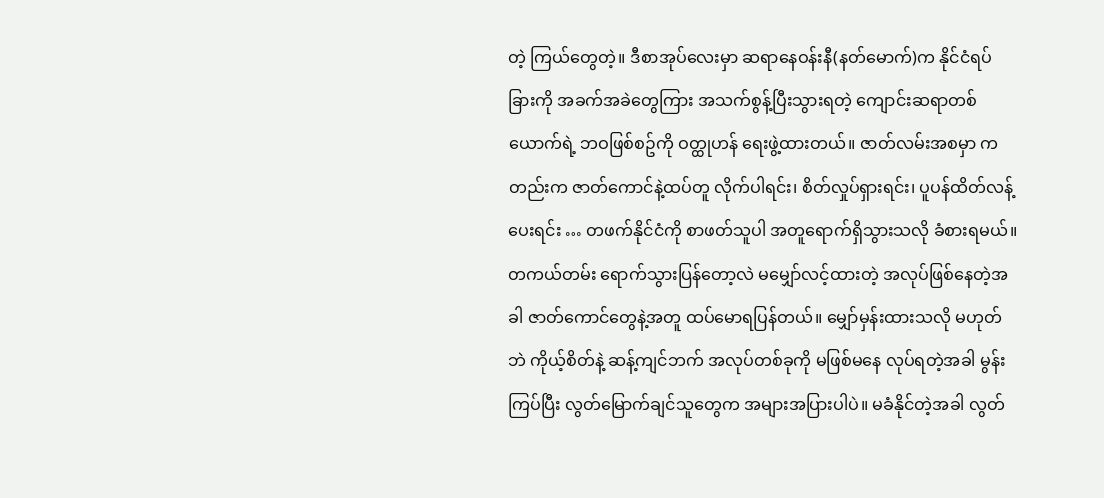တဲ့ ကြယ်တွေတဲ့။ ဒီစာအုပ်လေးမှာ ဆရာနေဝန်းနီ(နတ်မောက်)က နိုင်ငံရပ်ခြားကို အခက်အခဲတွေကြား အသက်စွန့်ပြီးသွားရတဲ့ ကျောင်းဆရာတစ်ယောက်ရဲ့ ဘဝဖြစ်စဥ်ကို ဝတ္ထုဟန် ရေးဖွဲ့ထားတယ်။ ဇာတ်လမ်းအစမှာ ကတည်းက ဇာတ်ကောင်နဲ့ထပ်တူ လိုက်ပါရင်း၊ စိတ်လှုပ်ရှားရင်း၊ ပူပန်ထိတ်လန့်ပေးရင်း … တဖက်နိုင်ငံကို စာဖတ်သူပါ အတူရောက်ရှိသွားသလို ခံစားရမယ်။ တကယ်တမ်း ရောက်သွားပြန်တော့လဲ မမျှော်လင့်ထားတဲ့ အလုပ်ဖြစ်နေတဲ့အခါ ဇာတ်ကောင်တွေနဲ့အတူ ထပ်မောရပြန်တယ်။ မျှော်မှန်းထားသလို မဟုတ်ဘဲ ကိုယ့်စိတ်နဲ့ ဆန့်ကျင်ဘက် အလုပ်တစ်ခုကို မဖြစ်မနေ လုပ်ရတဲ့အခါ မွန်းကြပ်ပြီး လွတ်မြောက်ချင်သူတွေက အများအပြားပါပဲ။ မခံနိုင်တဲ့အခါ လွတ်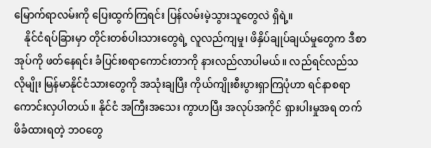မြောက်ရာလမ်းကို ပြေးထွက်ကြရင်း ပြန်လမ်းမဲ့သွားသူတွေလဲ ရှိရဲ့။
    နိုင်ငံရပ်ခြားမှာ တိုင်းတစ်ပါးသားတွေရဲ့ လူလည်ကျမှု၊ ဖိနှိပ်ချုပ်ချယ်မှုတွေက ဒီစာအုပ်ကို ဖတ်နေရင်း ခံပြင်းစရာကောင်းတာကို နားလည်လာပါမယ်။ လည်ရင်လည်သလိုမျိုး မြန်မာနိုင်ငံသားတွေကို အသုံးချပြီး ကိုယ်ကျိုးစီးပွားရှာကြပုံဟာ ရင်နာစရာ ကောင်းလှပါတယ်။ နိုင်ငံ အကြီးအသေး ကွာဟပြီး အလုပ်အကိုင် ရှားပါးမှုအရ တက်ဖိခံထားရတဲ့ ဘဝတွေ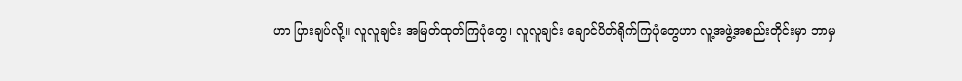ဟာ ပြားချပ်လို့။ လူလူချင်း အမြတ်ထုတ်ကြပုံတွေ၊ လူလူချင်း ချောင်ပိတ်ရိုက်ကြပုံတွေဟာ လူ့အဖွဲ့အစည်းတိုင်းမှာ ဘာမှ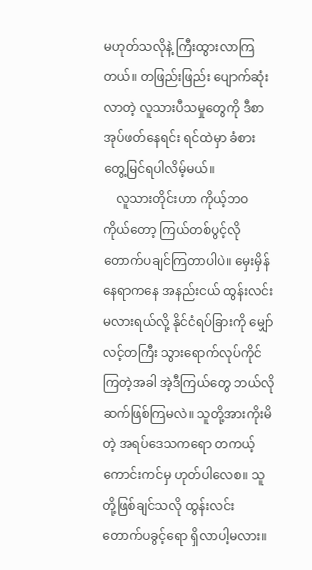မဟုတ်သလိုနဲ့ ကြီးထွားလာကြတယ်။ တဖြည်းဖြည်း ပျောက်ဆုံးလာတဲ့ လူသားပီသမှုတွေကို ဒီစာအုပ်ဖတ်နေရင်း ရင်ထဲမှာ ခံစား တွေ့မြင်ရပါလိမ့်မယ်။
    လူသားတိုင်းဟာ ကိုယ့်ဘဝကိုယ်တော့ ကြယ်တစ်ပွင့်လို တောက်ပချင်ကြတာပါပဲ။ မှေးမှိန်နေရာကနေ အနည်းငယ် ထွန်းလင်းမလားရယ်လို့ နိုင်ငံရပ်ခြားကို မျှော်လင့်တကြီး သွားရောက်လုပ်ကိုင်ကြတဲ့အခါ အဲ့ဒီကြယ်တွေ ဘယ်လို ဆက်ဖြစ်ကြမလဲ။ သူတို့အားကိုးမိတဲ့ အရပ်ဒေသကရော တကယ့်ကောင်းကင်မှ ဟုတ်ပါလေစ။ သူတို့ဖြစ်ချင်သလို ထွန်းလင်းတောက်ပခွင့်ရော ရှိလာပါ့မလား။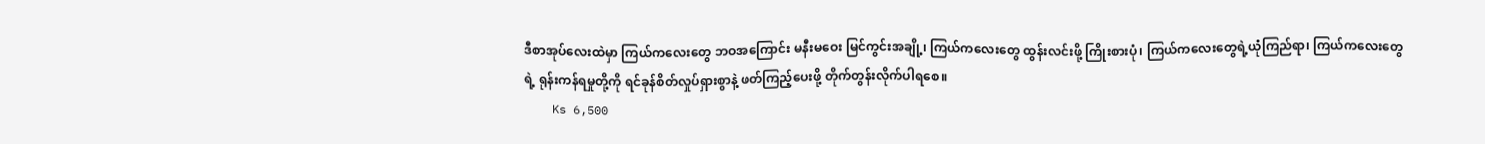ဒီစာအုပ်လေးထဲမှာ ကြယ်ကလေးတွေ ဘဝအကြောင်း မနီးမဝေး မြင်ကွင်းအချို့၊ ကြယ်ကလေးတွေ ထွန်းလင်းဖို့ ကြိုးစားပုံ၊ ကြယ်ကလေးတွေရဲ့ယုံကြည်ရာ၊ ကြယ်ကလေးတွေရဲ့ ရုန်းကန်ရမှုတို့ကို ရင်ခုန်စိတ်လှုပ်ရှားစွာနဲ့ ဖတ်ကြည့်ပေးဖို့ တိုက်တွန်းလိုက်ပါရစေ။
    Ks 6,500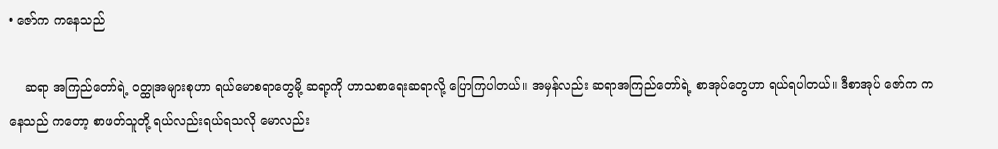• ဇော်က ကနေသည်

    ဆရာ အကြည်တော်ရဲ့ ဝတ္ထုအများစုဟာ ရယ်မောစရာတွေမို့ ဆရာ့ကို ဟာသစာရေးဆရာလို့ ပြောကြပါတယ်။ အမှန်လည်း ဆရာအကြည်တော်ရဲ့ စာအုပ်တွေဟာ ရယ်ရပါတယ်။ ဒီစာအုပ် ဇော်က က နေသည် ကတော့ စာဖတ်သူတို့ ရယ်လည်းရယ်ရသလို မောလည်း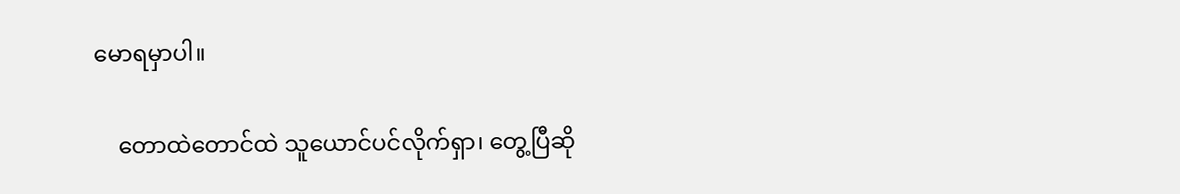မောရမှာပါ။

    တောထဲတောင်ထဲ သူယောင်ပင်လိုက်ရှာ၊ တွေ့ပြီဆို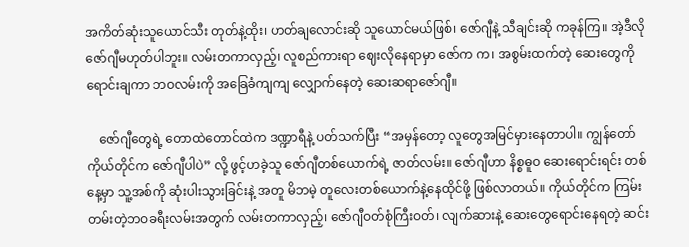အကိတ်ဆုံးသူယောင်သီး တုတ်နဲ့ထိုး၊ ဟတ်ချလောင်းဆို သူယောင်မယ်ဖြစ်၊ ဇော်ဂျီနဲ့ သီချင်းဆို ကခုန်ကြ။ အဲ့ဒီလို ဇော်ဂျီမဟုတ်ပါဘူး။ လမ်းတကာလှည့်၊ လူစည်ကားရာ ဈေးလိုနေရာမှာ ဇော်က က၊ အစွမ်းထက်တဲ့ ဆေးတွေကို ရောင်းချကာ ဘဝလမ်းကို အခြေခံကျကျ လျှောက်နေတဲ့ ဆေးဆရာဇော်ဂျီ။

    ဇော်ဂျီတွေရဲ့ တောထဲတောင်ထဲက ဒဏ္ဍာရီနဲ့ ပတ်သက်ပြီး “အမှန်တော့ လူတွေအမြင်မှားနေတာပါ။ ကျွန်တော်ကိုယ်တိုင်က ဇော်ဂျီပါပဲ” လို့ ဖွင့်ဟခဲ့သူ ဇော်ဂျီတစ်ယောက်ရဲ့ ဇာတ်လမ်း။ ဇော်ဂျီဟာ နိစ္စဓူဝ ဆေးရောင်းရင်း တစ်နေ့မှာ သူ့အစ်ကို ဆုံးပါးသွားခြင်းနဲ့ အတူ မိဘမဲ့ တူလေးတစ်ယောက်နဲ့နေထိုင်ဖို့ ဖြစ်လာတယ်။ ကိုယ်တိုင်က ကြမ်းတမ်းတဲ့ဘဝခရီးလမ်းအတွက် လမ်းတကာလှည့်၊ ဇော်ဂျီဝတ်စုံကြီးဝတ်၊ လျက်ဆားနဲ့ ဆေးတွေရောင်းနေရတဲ့ ဆင်း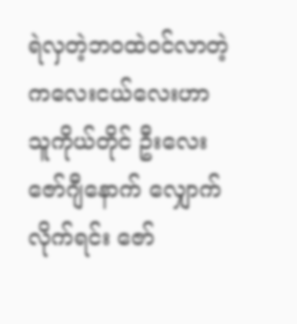ရဲလှတဲ့ဘဝထဲဝင်လာတဲ့ ကလေးငယ်လေးဟာ သူကိုယ်တိုင် ဦးလေးဇော်ဂျီနောက် လျှောက်လိုက်ရင်း ဇော်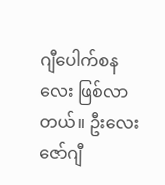ဂျီပေါက်စနလေး ဖြစ်လာတယ်။ ဦးလေးဇော်ဂျီ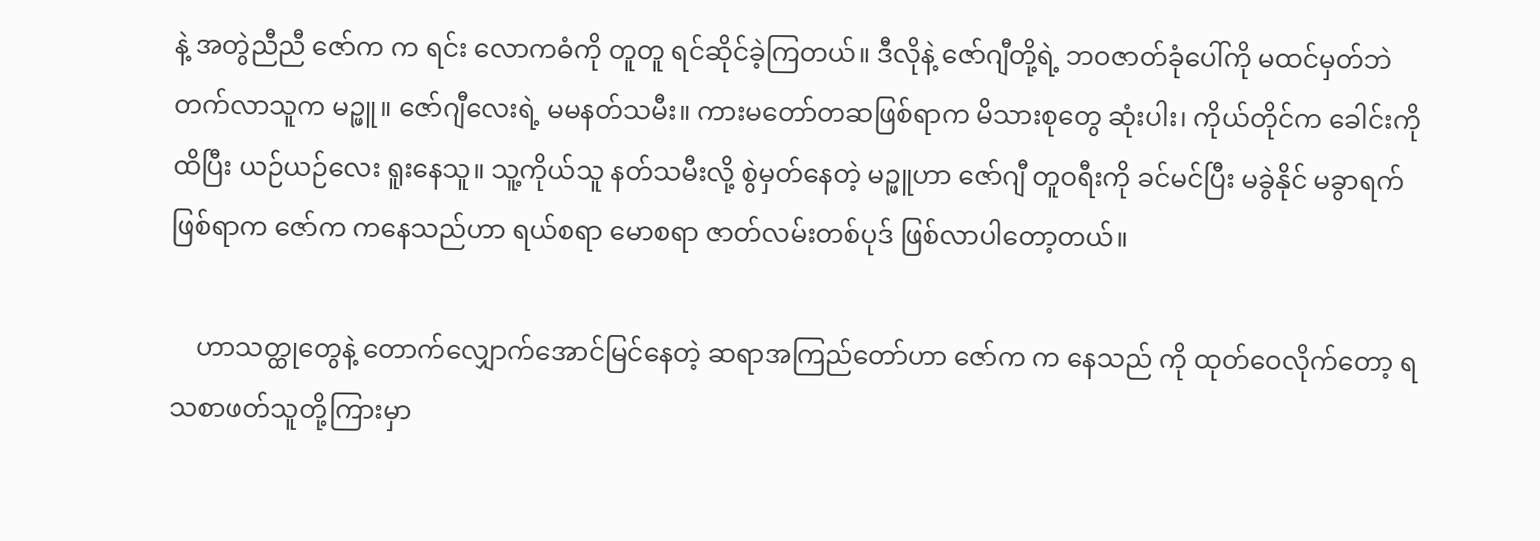နဲ့ အတွဲညီညီ ဇော်က က ရင်း လောကဓံကို တူတူ ရင်ဆိုင်ခဲ့ကြတယ်။ ဒီလိုနဲ့ ဇော်ဂျီတို့ရဲ့ ဘဝဇာတ်ခုံပေါ်ကို မထင်မှတ်ဘဲ တက်လာသူက မဉ္ဖူ။ ဇော်ဂျီလေးရဲ့ မမနတ်သမီး။ ကားမတော်တဆဖြစ်ရာက မိသားစုတွေ ဆုံးပါး၊ ကိုယ်တိုင်က ခေါင်းကို ထိပြီး ယဉ်ယဉ်လေး ရူးနေသူ။ သူ့ကိုယ်သူ နတ်သမီးလို့ စွဲမှတ်နေတဲ့ မဉ္ဖူဟာ ဇော်ဂျီ တူဝရီးကို ခင်မင်ပြီး မခွဲနိုင် မခွာရက်ဖြစ်ရာက ဇော်က ကနေသည်ဟာ ရယ်စရာ မောစရာ ဇာတ်လမ်းတစ်ပုဒ် ဖြစ်လာပါတော့တယ်။

    ဟာသတ္ထုတွေနဲ့ တောက်လျှောက်အောင်မြင်နေတဲ့ ဆရာအကြည်တော်ဟာ ဇော်က က နေသည် ကို ထုတ်ဝေလိုက်တော့ ရသစာဖတ်သူတို့ကြားမှာ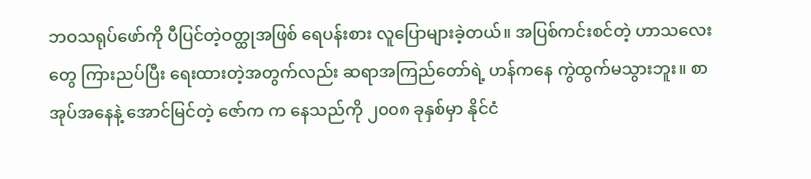ဘဝသရုပ်ဖော်ကို ပီပြင်တဲ့ဝတ္ထုအဖြစ် ရေပန်းစား လူပြောများခဲ့တယ်။ အပြစ်ကင်းစင်တဲ့ ဟာသလေးတွေ ကြားညပ်ပြီး ရေးထားတဲ့အတွက်လည်း ဆရာအကြည်တော်ရဲ့ ဟန်ကနေ ကွဲထွက်မသွားဘူး။ စာအုပ်အနေနဲ့ အောင်မြင်တဲ့ ဇော်က က နေသည်ကို ၂၀၀၈ ခုနှစ်မှာ နိုင်ငံ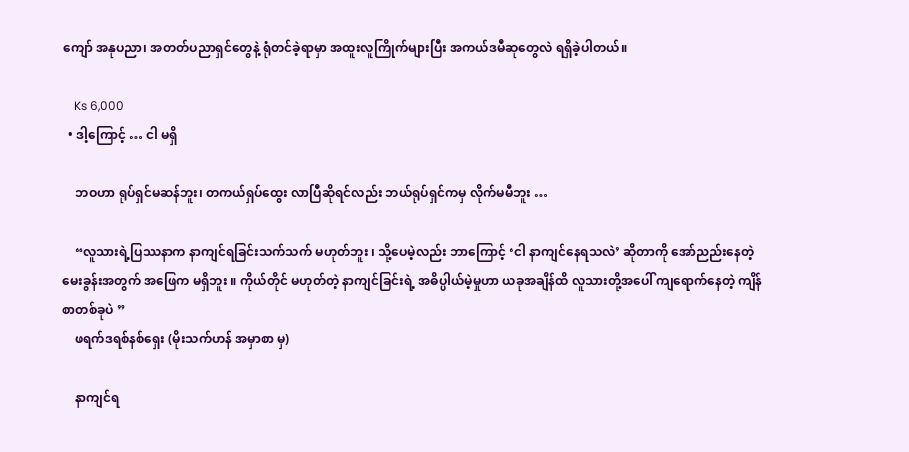ကျော် အနုပညာ၊ အတတ်ပညာရှင်တွေနဲ့ ရုံတင်ခဲ့ရာမှာ အထူးလူကြိုက်များပြီး အကယ်ဒမီဆုတွေလဲ ရရှိခဲ့ပါတယ်။

    Ks 6,000
  • ဒါ့ကြောင့် … ငါ မရှိ

    ဘဝဟာ ရုပ်ရှင်မဆန်ဘူး၊ တကယ်ရှပ်ထွေး လာပြီဆိုရင်လည်း ဘယ်ရုပ်ရှင်ကမှ လိုက်မမီဘူး …

    “လူသားရဲ့ပြဿနာက နာကျင်ရခြင်းသက်သက် မဟုတ်ဘူး ၊ သို့ပေမဲ့လည်း ဘာကြောင့် ‘ငါ နာကျင်နေရသလဲ’ ဆိုတာကို အော်ညည်းနေတဲ့ မေးခွန်းအတွက် အဖြေက မရှိဘူး ။ ကိုယ်တိုင် မဟုတ်တဲ့ နာကျင်ခြင်းရဲ့ အဓိပ္ပါယ်မဲ့မှုဟာ ယခုအချိန်ထိ လူသားတို့အပေါ် ကျရောက်နေတဲ့ ကျိန်စာတစ်ခုပဲ ”
    ဖရက်ဒရစ်နစ်ရှေး (မိုးသက်ဟန် အမှာစာ မှ)

    နာကျင်ရ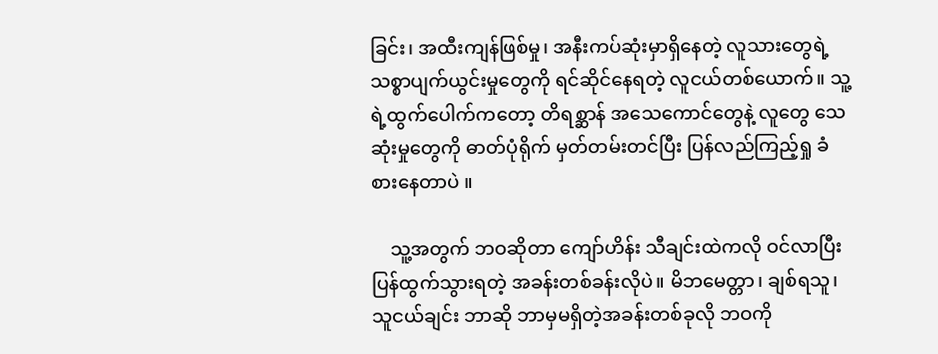ခြင်း၊ အထီးကျန်ဖြစ်မှု၊ အနီးကပ်ဆုံးမှာရှိနေတဲ့ လူသားတွေရဲ့ သစ္စာပျက်ယွင်းမှုတွေကို ရင်ဆိုင်နေရတဲ့ လူငယ်တစ်ယောက်။ သူ့ရဲ့ထွက်ပေါက်ကတော့ တိရစ္ဆာန် အသေကောင်တွေနဲ့ လူတွေ သေဆုံးမှုတွေကို ဓာတ်ပုံရိုက် မှတ်တမ်းတင်ပြီး ပြန်လည်ကြည့်ရှု ခံစားနေတာပဲ ။

    သူ့အတွက် ဘဝဆိုတာ ကျော်ဟိန်း သီချင်းထဲကလို ဝင်လာပြီး ပြန်ထွက်သွားရတဲ့ အခန်းတစ်ခန်းလိုပဲ။ မိဘမေတ္တာ၊ ချစ်ရသူ၊ သူငယ်ချင်း ဘာဆို ဘာမှမရှိတဲ့အခန်းတစ်ခုလို ဘဝကို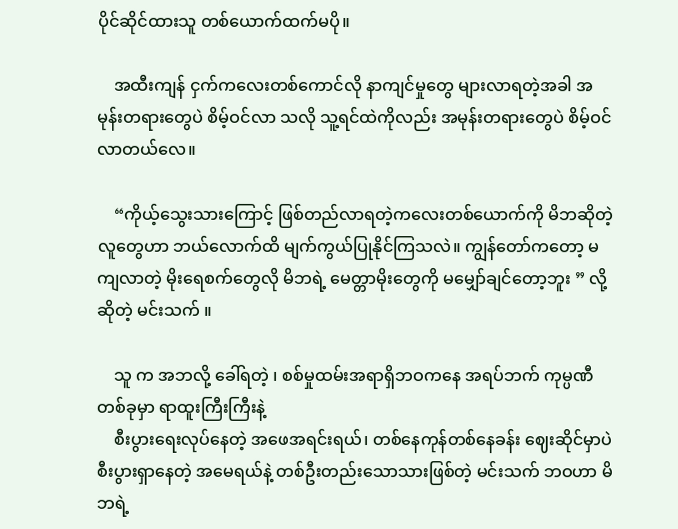ပိုင်ဆိုင်ထားသူ တစ်ယောက်ထက်မပို။

    အထီးကျန် ငှက်ကလေးတစ်ကောင်လို နာကျင်မှုတွေ များလာရတဲ့အခါ အမုန်းတရားတွေပဲ စိမ့်ဝင်လာ သလို သူ့ရင်ထဲကိုလည်း အမုန်းတရားတွေပဲ စိမ့်ဝင်လာတယ်လေ။

    “ကိုယ့်သွေးသားကြောင့် ဖြစ်တည်လာရတဲ့ကလေးတစ်ယောက်ကို မိဘဆိုတဲ့ လူတွေဟာ ဘယ်လောက်ထိ မျက်ကွယ်ပြုနိုင်ကြသလဲ။ ကျွန်တော်ကတော့ မကျလာတဲ့ မိုးရေစက်တွေလို မိဘရဲ့ မေတ္တာမိုးတွေကို မမျှော်ချင်တော့ဘူး ” လို့ ဆိုတဲ့ မင်းသက် ။

    သူ က အဘလို့ ခေါ်ရတဲ့ ၊ စစ်မှုထမ်းအရာရှိဘဝကနေ အရပ်ဘက် ကုမ္ပဏီတစ်ခုမှာ ရာထူးကြီးကြီးနဲ့
    စီးပွားရေးလုပ်နေတဲ့ အဖေအရင်းရယ်၊ တစ်နေကုန်တစ်နေခန်း ဈေးဆိုင်မှာပဲ စီးပွားရှာနေတဲ့ အမေရယ်နဲ့ တစ်ဦးတည်းသောသားဖြစ်တဲ့ မင်းသက် ဘဝဟာ မိဘရဲ့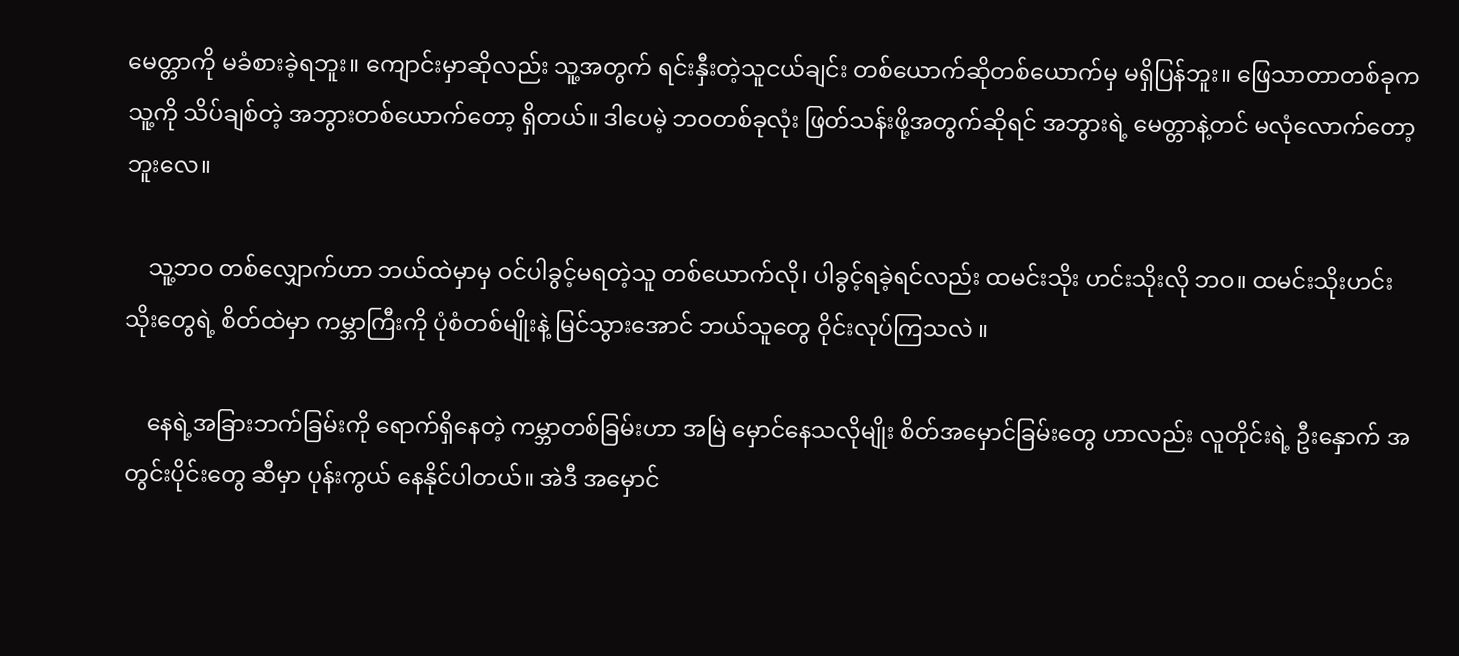မေတ္တာကို မခံစားခဲ့ရဘူး။ ကျောင်းမှာဆိုလည်း သူ့အတွက် ရင်းနှီးတဲ့သူငယ်ချင်း တစ်ယောက်ဆိုတစ်ယောက်မှ မရှိပြန်ဘူး။ ‌ဖြေသာတာတစ်ခုက သူ့ကို သိပ်ချစ်တဲ့ အဘွားတစ်ယောက်တော့ ရှိတယ်။ ဒါပေမဲ့ ဘဝတစ်ခုလုံး ဖြတ်သန်းဖို့အတွက်ဆိုရင် အဘွားရဲ့ မေတ္တာနဲ့တင် မလုံလောက်တော့ဘူးလေ။

    သူ့ဘဝ တစ်လျှောက်ဟာ ဘယ်ထဲမှာမှ ဝင်ပါခွင့်မရတဲ့သူ တစ်ယောက်လို၊ ပါခွင့်ရခဲ့ရင်လည်း ထမင်းသိုး ဟင်းသိုးလို ဘဝ။ ထမင်းသိုးဟင်းသိုးတွေရဲ့ စိတ်ထဲမှာ ကမ္ဘာကြီးကို ပုံစံတစ်မျိုးနဲ့ မြင်သွားအောင် ဘယ်သူတွေ ဝိုင်းလုပ်ကြသလဲ ။

    နေရဲ့အခြားဘက်ခြမ်းကို ရောက်ရှိနေတဲ့ ကမ္ဘာတစ်ခြမ်းဟာ အမြဲ မှောင်နေသလိုမျိုး စိတ်အမှောင်ခြမ်းတွေ ဟာလည်း လူတိုင်းရဲ့ ဦးနှောက် အတွင်းပိုင်းတွေ ဆီမှာ ပုန်းကွယ် နေနိုင်ပါတယ်။ အဲဒီ အမှောင်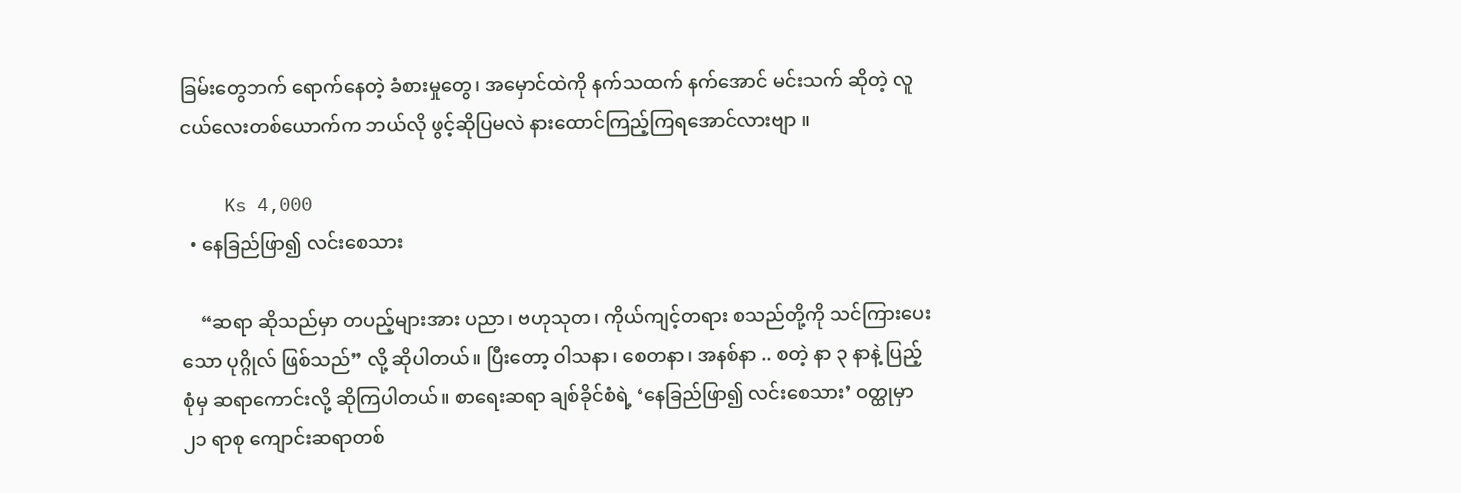ခြမ်းတွေဘက် ရောက်နေတဲ့ ခံစားမှုတွေ၊ အမှောင်ထဲကို နက်သထက် နက်အောင် မင်းသက် ဆိုတဲ့ လူငယ်လေးတစ်ယောက်က ဘယ်လို ဖွင့်ဆိုပြမလဲ နားထောင်ကြည့်ကြရအောင်လားဗျာ ။

    Ks 4,000
  • နေခြည်ဖြာ၍ လင်းစေသား

    “ဆရာ ဆိုသည်မှာ တပည့်များအား ပညာ၊ ဗဟုသုတ၊ ကိုယ်ကျင့်တရား စသည်တို့ကို သင်ကြားပေးသော ပုဂ္ဂိုလ် ဖြစ်သည်” လို့ ဆိုပါတယ်။ ပြီးတော့ ဝါသနာ၊ စေတနာ၊ အနစ်နာ .. စတဲ့ နာ ၃ နာနဲ့ ပြည့်စုံမှ ဆရာကောင်းလို့ ဆိုကြပါတယ်။ စာရေးဆရာ ချစ်ခိုင်စံရဲ့ ‘နေခြည်ဖြာ၍ လင်းစေသား’ ဝတ္ထုမှာ ၂၁ ရာစု ကျောင်းဆရာတစ်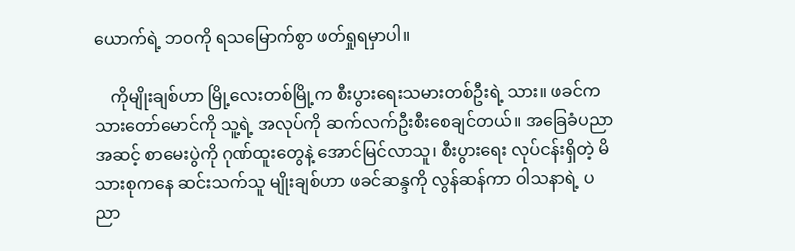ယောက်ရဲ့ ဘဝကို ရသမြောက်စွာ ဖတ်ရှုရမှာပါ။

    ကိုမျိုးချစ်ဟာ မြို့လေးတစ်မြို့က စီးပွားရေးသမားတစ်ဦးရဲ့ သား။ ဖခင်က သားတော်မောင်ကို သူ့ရဲ့ အလုပ်ကို ဆက်လက်ဦးစီးစေချင်တယ်။ အခြေခံပညာအဆင့် စာမေးပွဲကို ဂုဏ်ထူးတွေနဲ့ အောင်မြင်လာသူ၊ စီးပွားရေး လုပ်ငန်းရှိတဲ့ မိသားစုကနေ ဆင်းသက်သူ မျိုးချစ်ဟာ ဖခင်ဆန္ဒကို လွန်ဆန်ကာ ဝါသနာရဲ့ ပညာ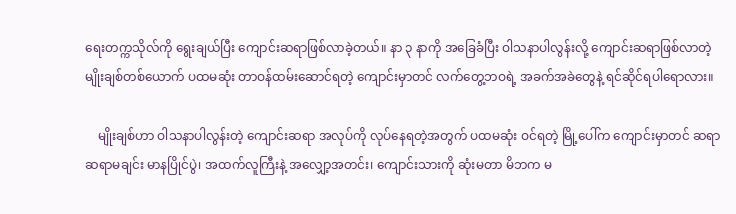ရေးတက္ကသိုလ်ကို ရွေးချယ်ပြီး ကျောင်းဆရာဖြစ်လာခဲ့တယ်။ နာ ၃ နာကို အခြေခံပြီး ဝါသနာပါလွန်းလို့ ကျောင်းဆရာဖြစ်လာတဲ့ မျိုးချစ်တစ်ယောက် ပထမဆုံး တာဝန်ထမ်းဆောင်ရတဲ့ ကျောင်းမှာတင် လက်တွေ့ဘဝရဲ့ အခက်အခဲတွေနဲ့ ရင်ဆိုင်ရပါရောလား။

    မျိုးချစ်ဟာ ဝါသနာပါလွန်းတဲ့ ကျောင်းဆရာ အလုပ်ကို လုပ်နေရတဲ့အတွက် ပထမဆုံး ဝင်ရတဲ့ မြို့ပေါ်က ကျောင်းမှာတင် ဆရာ ဆရာမချင်း မာနပြိုင်ပွဲ၊ အထက်လူကြီးနဲ့ အလျှော့အတင်း၊ ကျောင်းသားကို ဆုံးမတာ မိဘက မ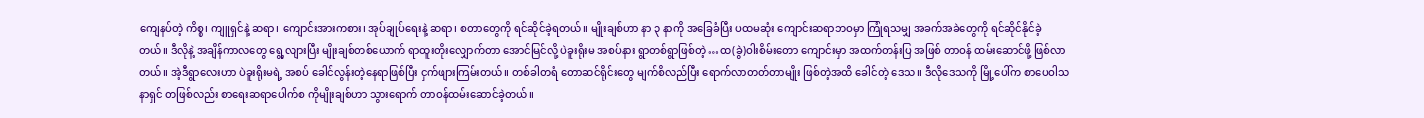ကျေနပ်တဲ့ ကိစ္စ၊ ကျူရှင်နဲ့ ဆရာ၊ ကျောင်းအားကစား၊ အုပ်ချုပ်ရေးနဲ့ ဆရာ၊ စတာတွေကို ရင်ဆိုင်ခဲ့ရတယ်။ မျိုးချစ်ဟာ နာ ၃ နာကို အခြေခံပြီး ပထမဆုံး ကျောင်းဆရာဘဝမှာ ကြုံရသမျှ အခက်အခဲတွေကို ရင်ဆိုင်နိုင်ခဲ့တယ်။ ဒီလိုနဲ့ အချိန်ကာလတွေ ရွေ့လျားပြီး မျိုးချစ်တစ်ယောက် ရာထူးတိုးလျှောက်တာ အောင်မြင်လို့ ပဲခူးရိုးမ အစပ်နား ရွာတစ်ရွာဖြစ်တဲ့ …ထ(ခွဲ)ဝါးစိမ်းတော ကျောင်းမှာ အထက်တန်းပြ အဖြစ် တာဝန် ထမ်းဆောင်ဖို့ ဖြစ်လာတယ်။ အဲ့ဒီရွာလေးဟာ ပဲခူးရိုးမရဲ့ အစပ် ခေါင်လွန်းတဲ့နေရာဖြစ်ပြီး ငှက်ဖျားကြမ်းတယ်။ တစ်ခါတရံ တောဆင်ရိုင်းတွေ မျက်စိလည်ပြီး ရောက်လာတတ်တာမျိုး ဖြစ်တဲ့အထိ ခေါင်တဲ့ ဒေသ။ ဒီလိုဒေသကို မြို့ပေါ်က စာပေဝါသနာရှင် တဖြစ်လည်း စာရေးဆရာပေါက်စ ကိုမျိုးချစ်ဟာ သွားရောက် တာဝန်ထမ်းဆောင်ခဲ့တယ်။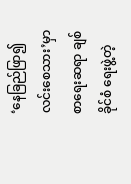‘နေခြည်ဖြာ၍ လင်းစေသား’မှာ စာရေးဆရာ ချစ်ခိုင်စံ ရေးဖွဲ့တဲ့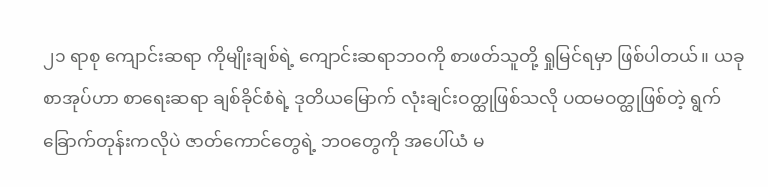၂၁ ရာစု ကျောင်းဆရာ ကိုမျိုးချစ်ရဲ့ ကျောင်းဆရာဘဝကို စာဖတ်သူတို့ ရှုမြင်ရမှာ ဖြစ်ပါတယ်။ ယခုစာအုပ်ဟာ စာရေးဆရာ ချစ်ခိုင်စံရဲ့ ဒုတိယမြောက် လုံးချင်းဝတ္ထုဖြစ်သလို ပထမဝတ္ထုဖြစ်တဲ့ ရွက်ခြောက်တုန်းကလိုပဲ ဇာတ်ကောင်တွေရဲ့ ဘဝတွေကို အပေါ်ယံ မ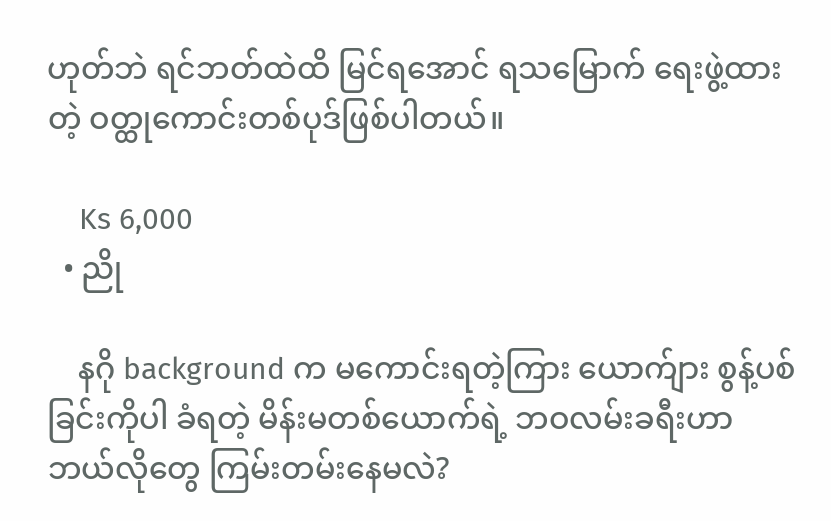ဟုတ်ဘဲ ရင်ဘတ်ထဲထိ မြင်ရအောင် ရသမြောက် ရေးဖွဲ့ထားတဲ့ ဝတ္ထုကောင်းတစ်ပုဒ်ဖြစ်ပါတယ်။

    Ks 6,000
  • ညို

    နဂို background က မကောင်းရတဲ့ကြား ယောက်ျား စွန့်ပစ်ခြင်းကိုပါ ခံရတဲ့ မိန်းမတစ်ယောက်ရဲ့ ဘဝလမ်းခရီးဟာ ဘယ်လိုတွေ ကြမ်းတမ်းနေမလဲ?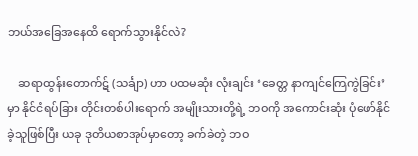ဘယ်အခြေအနေထိ ရောက်သွားနိုင်လဲ?

    ဆရာထွန်းတောက်ဋ် (သင်္ချာ) ဟာ ပထမဆုံး လုံးချင်း ‘ခေတ္တ နာကျင်ကြေကွဲခြင်း’ မှာ နိုင်ငံရပ်ခြား တိုင်းတစ်ပါးရောက် အမျိုးသားတို့ရဲ့ ဘဝကို အကောင်းဆုံး ပုံဖော်နိုင်ခဲ့သူဖြစ်ပြီး ယခု ဒုတိယစာအုပ်မှာတော့ ခက်ခဲတဲ့ ဘဝ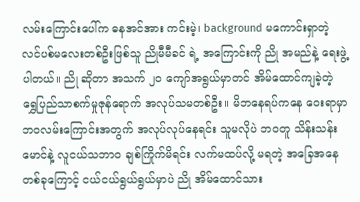လမ်းကြောင်းပေါ်က ဓနအင်အား ကင်းမဲ့၊ background မကောင်းရှာတဲ့ လင်ပစ်မလေးတစ်ဦးဖြစ်သူ ညိုမီမီခင် ရဲ့ အကြောင်းကို ညို အမည်နဲ့ ရေးဖွဲ့ပါတယ်။ ညို ဆိုတာ အသက် ၂၀ ကျော်အရွယ်မှာတင် အိမ်ထောင်ကျခဲ့တဲ့ ရွှေပြည်သာစက်မှုဇုန်ရောက် အလုပ်သမတစ်ဦး။ မိဘနေရပ်ကနေ ဝေးရာမှာ ဘဝလမ်းကြောင်းအတွက် အလုပ်လုပ်နေရင်း သူမလိုပဲ ဘဝတူ သိန်းသန်းမောင်နဲ့ လူငယ်သဘာဝ ချစ်ကြိုက်မိရင်း လက်မထပ်လို့ မရတဲ့ အခြေအနေတစ်ခုကြောင့် ငယ်ငယ်ရွယ်ရွယ်မှာပဲ ညို အိမ်ထောင်သား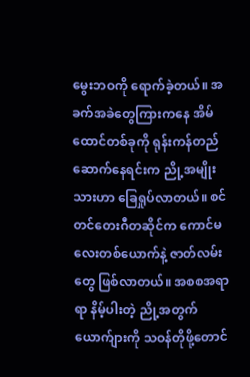မွေးဘဝကို ရောက်ခဲ့တယ်။ အခက်အခဲတွေကြားကနေ အိမ်ထောင်တစ်ခုကို ရုန်းကန်တည်ဆောက်နေရင်းက ညို့အမျိုးသားဟာ ခြေရှုပ်လာတယ်။ စင်တင်တေးဂီတဆိုင်က ကောင်မလေးတစ်ယောက်နဲ့ ဇာတ်လမ်းတွေ ဖြစ်လာတယ်။ အစစအရာရာ နိမ့်ပါးတဲ့ ညို့အတွက် ယောက်ျားကို သဝန်တိုဖို့တောင်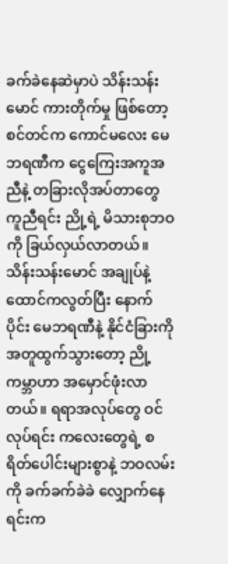ခက်ခဲနေဆဲမှာပဲ သိန်းသန်းမောင် ကားတိုက်မှု ဖြစ်တော့ စင်တင်က ကောင်မလေး မေဘရဏီက ငွေကြေးအကူအညီနဲ့ တခြားလိုအပ်တာတွေ ကူညီရင်း ညို့ရဲ့ မိသားစုဘဝကို ခြယ်လှယ်လာတယ်။ သိန်းသန်းမောင် အချုပ်နဲ့ ထောင်ကလွတ်ပြီး နောက်ပိုင်း မေဘရဏီနဲ့ နိုင်ငံခြားကို အတူထွက်သွားတော့ ညို့ကမ္ဘာဟာ အမှောင်ဖုံးလာတယ်။ ရရာအလုပ်တွေ ဝင်လုပ်ရင်း ကလေးတွေရဲ့ စရိတ်ပေါင်းများစွာနဲ့ ဘဝလမ်းကို ခက်ခက်ခဲခဲ လျှောက်နေရင်းက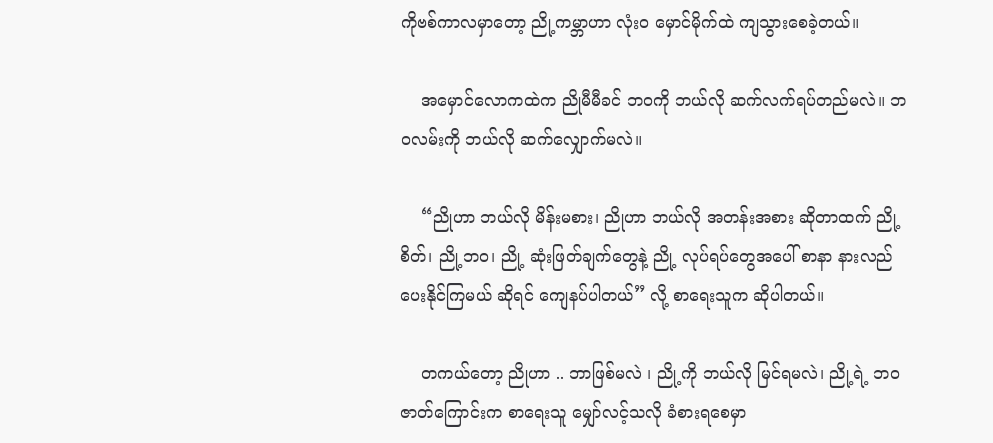ကိုဗစ်ကာလမှာတော့ ညို့ကမ္ဘာဟာ လုံးဝ မှောင်မိုက်ထဲ ကျသွားစေခဲ့တယ်။

    အမှောင်လောကထဲက ညိုမီမီခင် ဘဝကို ဘယ်လို ဆက်လက်ရပ်တည်မလဲ။ ဘဝလမ်းကို ဘယ်လို ဆက်လျှောက်မလဲ။

    “ညိုဟာ ဘယ်လို မိန်းမစား၊ ညိုဟာ ဘယ်လို အတန်းအစား ဆိုတာထက် ညို့စိတ်၊ ညို့ဘဝ၊ ညို့ ဆုံးဖြတ်ချက်တွေနဲ့ ညို့ လုပ်ရပ်တွေအပေါ် စာနာ နားလည်ပေးနိုင်ကြမယ် ဆိုရင် ကျေနပ်ပါတယ်” လို့ စာရေးသူက ဆိုပါတယ်။

    တကယ်တော့ ညိုဟာ .. ဘာဖြစ်မလဲ ၊ ညို့ကို ဘယ်လို မြင်ရမလဲ၊ ညို့ရဲ့ ဘဝဇာတ်ကြောင်းက စာရေးသူ မျှော်လင့်သလို ခံစားရစေမှာ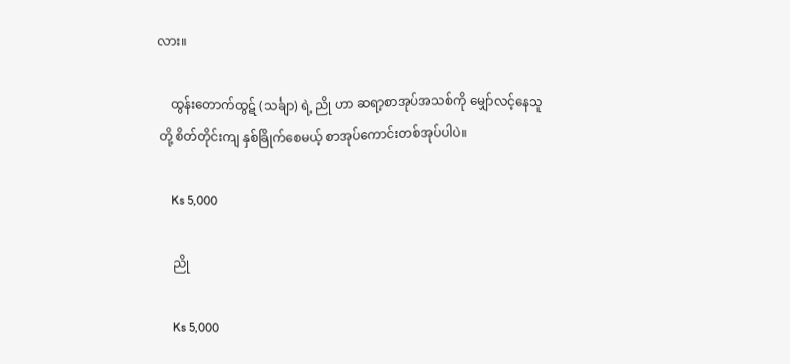လား။

    ထွန်းတောက်ထွဋ် (သင်္ချာ) ရဲ့ ညို ဟာ ဆရာ့စာအုပ်အသစ်ကို မျှော်လင့်နေသူတို့ စိတ်တိုင်းကျ နှစ်ခြိုက်စေမယ့် စာအုပ်ကောင်းတစ်အုပ်ပါပဲ။

    Ks 5,000

    ညို

    Ks 5,000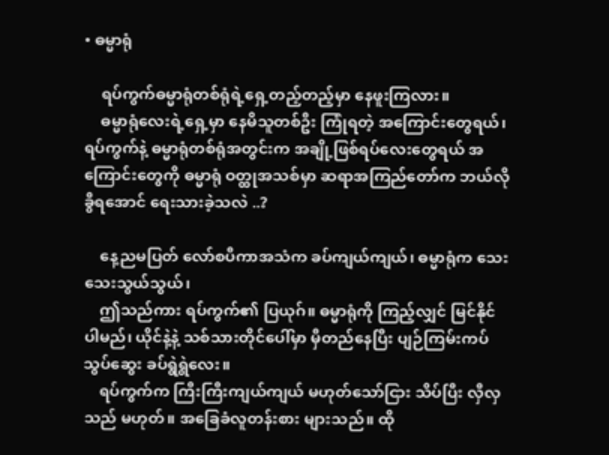• ဓမ္မာရုံ

    ရပ်ကွက်ဓမ္မာရုံတစ်ရုံရဲ့ရှေ့တည့်တည့်မှာ နေဖူးကြလား။
    ဓမ္မာရုံလေးရဲ့ရှေ့မှာ နေမိသူတစ်ဦး ကြုံရတဲ့ အကြောင်းတွေရယ်၊ ရပ်ကွက်နဲ့ ဓမ္မာရုံတစ်ရုံအတွင်းက အချို့ဖြစ်ရပ်လေးတွေရယ် အကြောင်းတွေကို ဓမ္မာရုံ ဝတ္ထုအသစ်မှာ ဆရာအကြည်တော်က ဘယ်လိုခွီရအောင် ရေးသားခဲ့သလဲ ..?

    နေ့ညမပြတ် လော်စပီကာအသံက ခပ်ကျယ်ကျယ်၊ ဓမ္မာရုံက သေးသေးသွယ်သွယ်၊
    ဤသည်ကား ရပ်ကွက်၏ ပြယုဂ်။ ဓမ္မာရုံကို ကြည့်လျှင် မြင်နိုင်ပါမည်၊ ယိုင်နဲ့နဲ့ သစ်သားတိုင်ပေါ်မှာ မှီတည်နေပြီး ပျဉ်ကြမ်းကပ် သွပ်ဆွေး ခပ်ရွဲရွဲလေး။
    ရပ်ကွက်က ကြီးကြီးကျယ်ကျယ် မဟုတ်သော်ငြား သိပ်ပြီး လှီလှသည် မဟုတ်။ အခြေခံလူတန်းစား များသည်။ ထို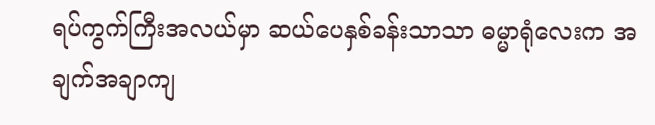ရပ်ကွက်ကြီးအလယ်မှာ ဆယ်ပေနှစ်ခန်းသာသာ ဓမ္မာရုံလေးက အချက်အချာကျ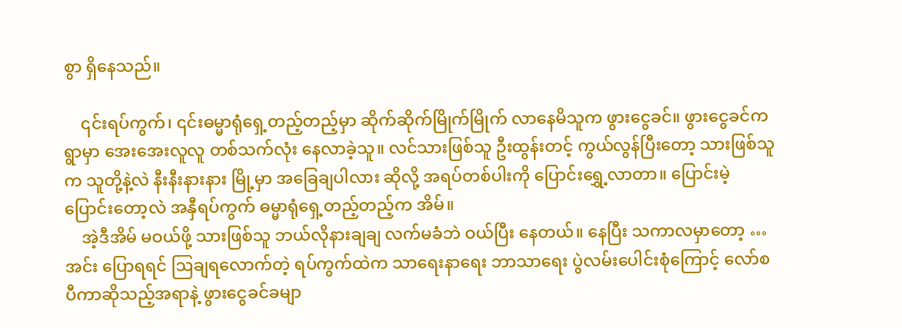စွာ ရှိနေသည်။

    ၎င်းရပ်ကွက်၊ ၎င်းဓမ္မာရုံရှေ့တည့်တည့်မှာ ဆိုက်ဆိုက်မြိုက်မြိုက် လာနေမိသူက ဖွားငွေခင်။ ဖွားငွေခင်က ရွာမှာ အေးအေးလူလူ တစ်သက်လုံး နေလာခဲ့သူ။ လင်သားဖြစ်သူ ဦးထွန်းတင့် ကွယ်လွန်ပြီးတော့ သားဖြစ်သူက သူတို့နဲ့လဲ နီးနီးနားနား မြို့မှာ အခြေချပါလား ဆိုလို့ အရပ်တစ်ပါးကို ပြောင်းရွှေ့လာတာ။ ပြောင်းမဲ့ပြောင်းတော့လဲ အနှီရပ်ကွက် ဓမ္မာရုံရှေ့တည့်တည့်က အိမ်။
    အဲ့ဒီအိမ် မဝယ်ဖို့ သားဖြစ်သူ ဘယ်လိုနားချချ လက်မခံဘဲ ဝယ်ပြီး နေတယ်။ နေပြီး သကာလမှာတော့ … အင်း ပြောရရင် ဩချရလောက်တဲ့ ရပ်ကွက်ထဲက သာရေးနာရေး ဘာသာရေး ပွဲလမ်းပေါင်းစုံကြောင့် လော်စပီကာဆိုသည့်အရာနဲ့ ဖွားငွေခင်ခမျာ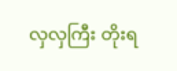လှလှကြီး တိုးရ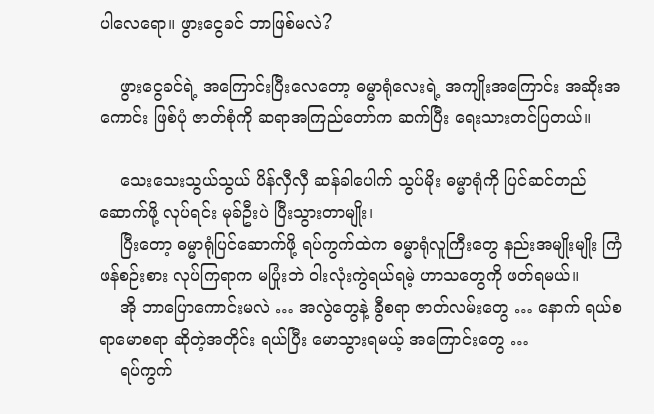ပါလေရော။ ဖွားငွေခင် ဘာဖြစ်မလဲ?

    ဖွားငွေခင်ရဲ့ အကြောင်းပြီးလေတော့ ဓမ္မာရုံလေးရဲ့ အကျိုးအကြောင်း အဆိုးအကောင်း ဖြစ်ပုံ ဇာတ်စုံကို ဆရာအကြည်တော်က ဆက်ပြီး ရေးသားတင်ပြတယ်။

    သေးသေးသွယ်သွယ် ပိန်လှီလှီ ဆန်ခါပေါက် သွပ်မိုး ဓမ္မာရုံကို ပြင်ဆင်တည်ဆောက်ဖို့ လုပ်ရင်း မုခ်ဦးပဲ ပြီးသွားတာမျိုး၊
    ပြီးတော့ ဓမ္မာရုံပြင်ဆောက်ဖို့ ရပ်ကွက်ထဲက ဓမ္မာရုံလူကြီးတွေ နည်းအမျိုးမျိုး ကြံဖန်စဉ်းစား လုပ်ကြရာက မပြုံးဘဲ ဝါးလုံးကွဲရယ်ရမဲ့ ဟာသတွေကို ဖတ်ရမယ်။
    အို ဘာပြောကောင်းမလဲ … အလွဲတွေနဲ့ ခွီစရာ ဇာတ်လမ်းတွေ … နောက် ရယ်စရာမောစရာ ဆိုတဲ့အတိုင်း ရယ်ပြီး မောသွားရမယ့် အကြောင်းတွေ …
    ရပ်ကွက်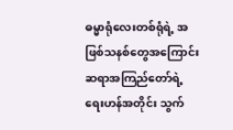ဓမ္မာရုံလေးတစ်ရုံရဲ့ အဖြစ်သနစ်တွေအကြောင်း ဆရာအကြည်တော်ရဲ့ ရေးဟန်အတိုင်း သွက်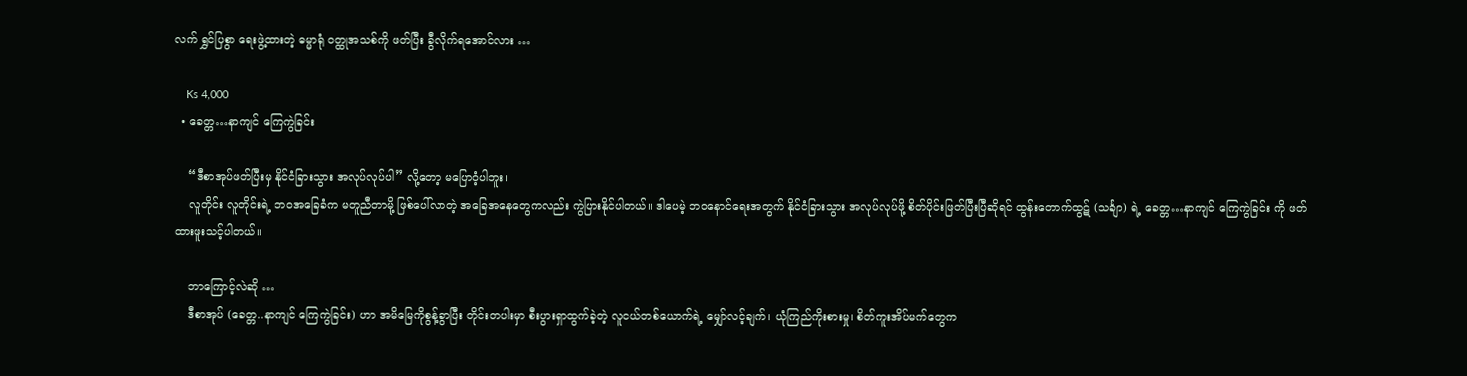လက် ရွှင်ပြစွာ ရေးဖွဲ့ထားတဲ့ ဓမ္မာရုံ ဝတ္ထုအသစ်ကို ဖတ်ပြီး ခွီလိုက်ရအောင်လား …

    Ks 4,000
  • ခေတ္တ…နာကျင် ကြေကွဲခြင်း

    “ဒီစာအုပ်ဖတ်ပြီးမှ နိုင်ငံခြားသွား အလုပ်လုပ်ပါ” လို့တော့ မပြောဝံ့ပါဘူး၊
    လူတိုင်း လူတိုင်းရဲ့ ဘဝအခြေခံက မတူညီတာမို့ ဖြစ်ပေါ်လာတဲ့ အခြေအနေတွေကလည်း ကွဲပြားနိုင်ပါတယ်။ ဒါပေမဲ့ ဘဝနောင်ရေးအတွက် နိုင်ငံခြားသွား အလုပ်လုပ်ဖို့ စိတ်ပိုင်းဖြတ်ပြီးပြီဆိုရင် ထွန်းတောက်ထွဋ် (သင်္ချာ) ရဲ့ ခေတ္တ…နာကျင် ကြေကွဲခြင်း ကို ဖတ်ထားဖူးသင့်ပါတယ်။

    ဘာကြောင့်လဲဆို …
    ဒီစာအုပ် (ခေတ္တ..နာကျင် ကြေကွဲခြင်း) ဟာ အမိမြေကိုစွန့်ခွာပြီး တိုင်းတပါးမှာ စီးပွားရှာထွက်ခဲ့တဲ့ လူငယ်တစ်ယောက်ရဲ့ မျှော်လင့်ချက်၊ ယုံကြည်ကိုးစားမှု၊ စိတ်ကူးအိပ်မက်တွေက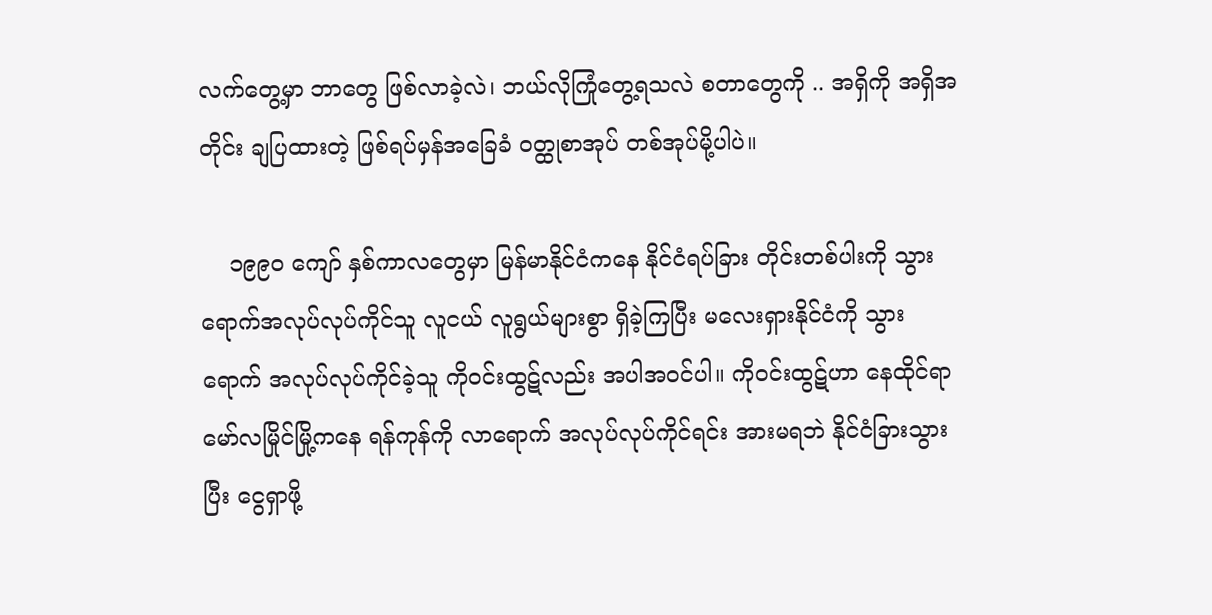လက်တွေ့မှာ ဘာတွေ ဖြစ်လာခဲ့လဲ၊ ဘယ်လိုကြုံတွေ့ရသလဲ စတာတွေကို .. အရှိကို အရှိအတိုင်း ချပြထားတဲ့ ဖြစ်ရပ်မှန်အခြေခံ ဝတ္ထုစာအုပ် တစ်အုပ်မို့ပါပဲ။

    ၁၉၉၀ ကျော် နှစ်ကာလတွေမှာ မြန်မာနိုင်ငံကနေ နိုင်ငံရပ်ခြား တိုင်းတစ်ပါးကို သွားရောက်အလုပ်လုပ်ကိုင်သူ လူငယ် လူရွယ်များစွာ ရှိခဲ့ကြပြီး မလေးရှားနိုင်ငံကို သွားရောက် အလုပ်လုပ်ကိုင်ခဲ့သူ ကိုဝင်းထွဋ်လည်း အပါအဝင်ပါ။ ကိုဝင်းထွဋ်ဟာ နေထိုင်ရာ မော်လမြိုင်မြို့ကနေ ရန်ကုန်ကို လာရောက် အလုပ်လုပ်ကိုင်ရင်း အားမရဘဲ နိုင်ငံခြားသွားပြီး ငွေရှာဖို့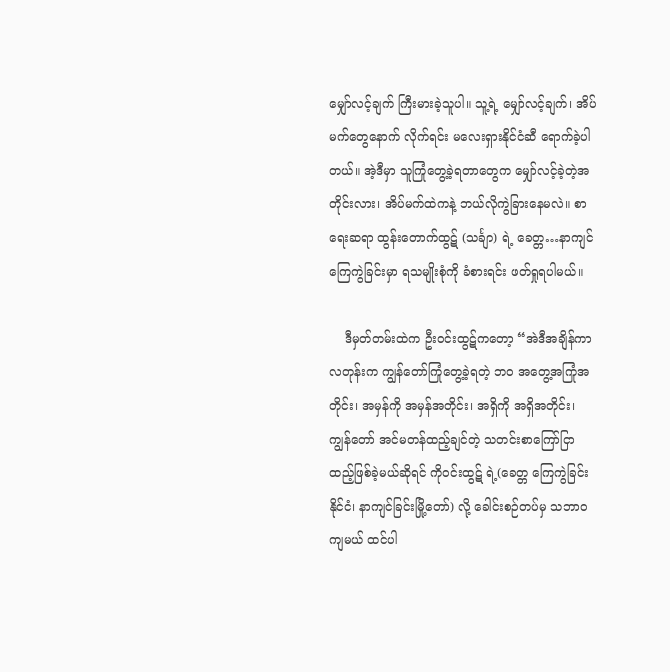မျှော်လင့်ချက် ကြီးမားခဲ့သူပါ။ သူ့ရဲ့ မျှော်လင့်ချက်၊ အိပ်မက်တွေနောက် လိုက်ရင်း မလေးရှားနိုင်ငံဆီ ရောက်ခဲ့ပါတယ်။ အဲ့ဒီမှာ သူကြုံတွေ့ခဲ့ရတာတွေက မျှော်လင့်ခဲ့တဲ့အတိုင်းလား၊ အိပ်မက်ထဲကနဲ့ ဘယ်လိုကွဲခြားနေမလဲ။ စာရေးဆရာ ထွန်းတောက်ထွဋ် (သင်္ချာ) ရဲ့ ခေတ္တ…နာကျင် ကြေကွဲခြင်းမှာ ရသမျိုးစုံကို ခံစားရင်း ဖတ်ရှုရပါမယ်။

    ဒီမှတ်တမ်းထဲက ဦးဝင်းထွဋ်ကတော့ “အဲဒီအချိန်ကာလတုန်းက ကျွန်တော်ကြုံတွေ့ခဲ့ရတဲ့ ဘဝ အတွေ့အကြုံအတိုင်း၊ အမှန်ကို အမှန်အတိုင်း၊ အရှိကို အရှိအတိုင်း၊ ကျွန်တော် အင်မတန်ထည့်ချင်တဲ့ သတင်းစာကြော်ငြာ ထည့်ဖြစ်ခဲ့မယ်ဆိုရင် ကိုဝင်းထွဋ် ရဲ့(ခေတ္တ ကြေကွဲခြင်းနိုင်ငံ၊ နာကျင်ခြင်းမြို့တော်) လို့ ခေါင်းစဉ်တပ်မှ သဘာဝကျမယ် ထင်ပါ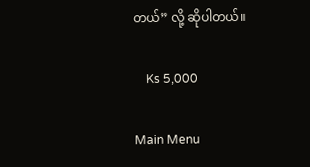တယ်” လို့ ဆိုပါတယ်။

    Ks 5,000

Main Menu